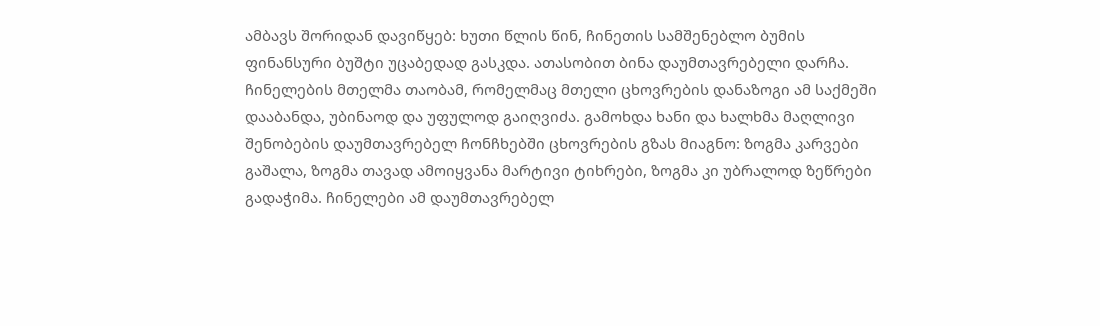ამბავს შორიდან დავიწყებ: ხუთი წლის წინ, ჩინეთის სამშენებლო ბუმის ფინანსური ბუშტი უცაბედად გასკდა. ათასობით ბინა დაუმთავრებელი დარჩა. ჩინელების მთელმა თაობამ, რომელმაც მთელი ცხოვრების დანაზოგი ამ საქმეში დააბანდა, უბინაოდ და უფულოდ გაიღვიძა. გამოხდა ხანი და ხალხმა მაღლივი შენობების დაუმთავრებელ ჩონჩხებში ცხოვრების გზას მიაგნო: ზოგმა კარვები გაშალა, ზოგმა თავად ამოიყვანა მარტივი ტიხრები, ზოგმა კი უბრალოდ ზეწრები გადაჭიმა. ჩინელები ამ დაუმთავრებელ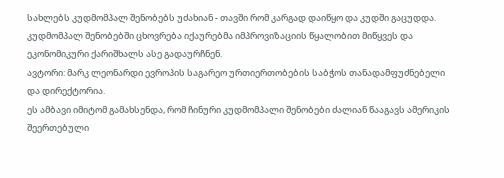სახლებს კუდმომპალ შენობებს უძახიან - თავში რომ კარგად დაიწყო და კუდში გაცუდდა. კუდმომპალ შენობებში ცხოვრება იქაურებმა იმპროვიზაციის წყალობით მიწყვეს და ეკონომიკური ქარიშხალს ასე გადაურჩნენ.
ავტორი: მარკ ლეონარდი ევროპის საგარეო ურთიერთობების საბჭოს თანადამფუძნებელი და დირექტორია.
ეს ამბავი იმიტომ გამახსენდა, რომ ჩინური კუდმომპალი შენობები ძალიან წააგავს ამერიკის შეერთებული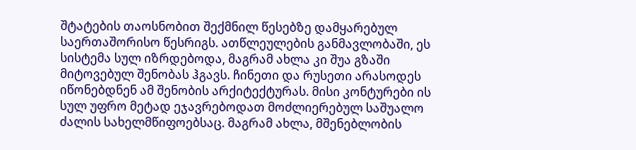შტატების თაოსნობით შექმნილ წესებზე დამყარებულ საერთაშორისო წესრიგს. ათწლეულების განმავლობაში, ეს სისტემა სულ იზრდებოდა, მაგრამ ახლა კი შუა გზაში მიტოვებულ შენობას ჰგავს. ჩინეთი და რუსეთი არასოდეს იწონებდნენ ამ შენობის არქიტექტურას. მისი კონტურები ის სულ უფრო მეტად ეჯავრებოდათ მოძლიერებულ საშუალო ძალის სახელმწიფოებსაც. მაგრამ ახლა, მშენებლობის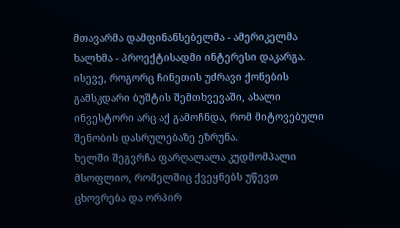მთავარმა დამფინანსებელმა - ამერიკელმა ხალხმა - პროექტისადმი ინტერესი დაკარგა. ისევე, როგორც ჩინეთის უძრავი ქონების გამსკდარი ბუშტის შემთხვევაში, ახალი ინვესტორი არც აქ გამოჩნდა, რომ მიტოვებული შენობის დასრულებაზე ეზრუნა.
ხელში შეგვრჩა ფარღალალა კუდმომპალი მსოფლიო, რომელშიც ქვეყნებს უწევთ ცხოვრება და ორპირ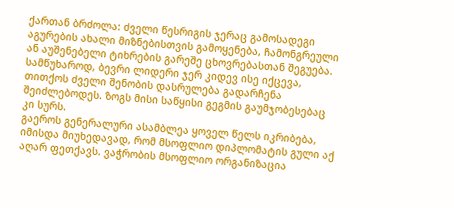ქართან ბრძოლა: ძველი წესრიგის ჯერაც გამოსადეგი აგურების ახალი მიზნებისთვის გამოყენება, ჩამონგრეული ან აუშენებელი ტიხრების გარეშე ცხოვრებასთან შეგუება. სამწუხაროდ, ბევრი ლიდერი ჯერ კიდევ ისე იქცევა, თითქოს ძველი შენობის დასრულება გადარჩენა შეიძლებოდეს. ზოგს მისი საწყისი გეგმის გაუმჯობესებაც კი სურს.
გაეროს გენერალური ასამბლეა ყოველ წელს იკრიბება, იმისდა მიუხედავად, რომ მსოფლიო დიპლომატის გული აქ აღარ ფეთქავს. ვაჭრობის მსოფლიო ორგანიზაცია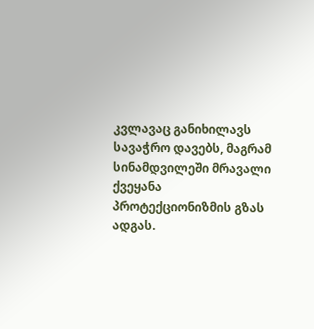კვლავაც განიხილავს სავაჭრო დავებს, მაგრამ სინამდვილეში მრავალი ქვეყანა პროტექციონიზმის გზას ადგას.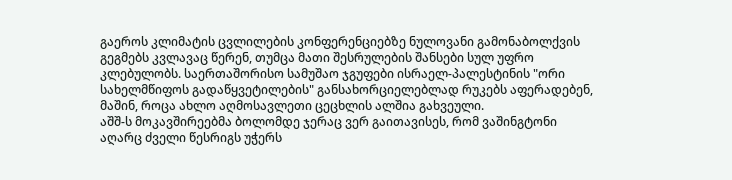გაეროს კლიმატის ცვლილების კონფერენციებზე ნულოვანი გამონაბოლქვის გეგმებს კვლავაც წერენ, თუმცა მათი შესრულების შანსები სულ უფრო კლებულობს. საერთაშორისო სამუშაო ჯგუფები ისრაელ-პალესტინის "ორი სახელმწიფოს გადაწყვეტილების" განსახორციელებლად რუკებს აფერადებენ, მაშინ, როცა ახლო აღმოსავლეთი ცეცხლის ალშია გახვეული.
აშშ-ს მოკავშირეებმა ბოლომდე ჯერაც ვერ გაითავისეს, რომ ვაშინგტონი აღარც ძველი წესრიგს უჭერს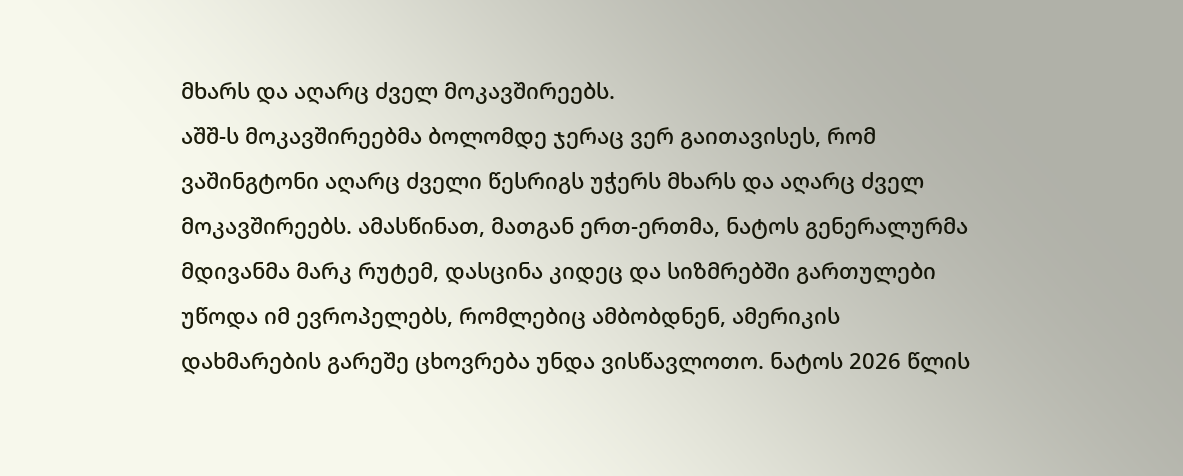მხარს და აღარც ძველ მოკავშირეებს.
აშშ-ს მოკავშირეებმა ბოლომდე ჯერაც ვერ გაითავისეს, რომ ვაშინგტონი აღარც ძველი წესრიგს უჭერს მხარს და აღარც ძველ მოკავშირეებს. ამასწინათ, მათგან ერთ-ერთმა, ნატოს გენერალურმა მდივანმა მარკ რუტემ, დასცინა კიდეც და სიზმრებში გართულები უწოდა იმ ევროპელებს, რომლებიც ამბობდნენ, ამერიკის დახმარების გარეშე ცხოვრება უნდა ვისწავლოთო. ნატოს 2026 წლის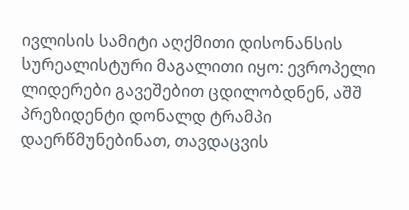ივლისის სამიტი აღქმითი დისონანსის სურეალისტური მაგალითი იყო: ევროპელი ლიდერები გავეშებით ცდილობდნენ, აშშ პრეზიდენტი დონალდ ტრამპი დაერწმუნებინათ, თავდაცვის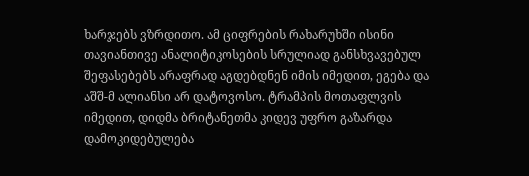ხარჯებს ვზრდითო. ამ ციფრების რახარუხში ისინი თავიანთივე ანალიტიკოსების სრულიად განსხვავებულ შეფასებებს არაფრად აგდებდნენ იმის იმედით, ეგება და აშშ-მ ალიანსი არ დატოვოსო. ტრამპის მოთაფლვის იმედით, დიდმა ბრიტანეთმა კიდევ უფრო გაზარდა დამოკიდებულება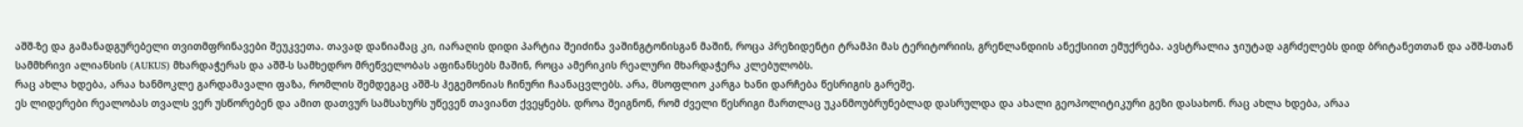აშშ-ზე და გამანადგურებელი თვითმფრინავები შეუკვეთა. თავად დანიამაც კი, იარაღის დიდი პარტია შეიძინა ვაშინგტონისგან მაშინ, როცა პრეზიდენტი ტრამპი მას ტერიტორიის, გრენლანდიის ანექსიით ემუქრება. ავსტრალია ჯიუტად აგრძელებს დიდ ბრიტანეთთან და აშშ-სთან სამმხრივი ალიანსის (AUKUS) მხარდაჭერას და აშშ-ს სამხედრო მრეწველობას აფინანსებს მაშინ, როცა ამერიკის რეალური მხარდაჭერა კლებულობს.
რაც ახლა ხდება, არაა ხანმოკლე გარდამავალი ფაზა, რომლის შემდეგაც აშშ-ს ჰეგემონიას ჩინური ჩაანაცვლებს. არა, მსოფლიო კარგა ხანი დარჩება წესრიგის გარეშე.
ეს ლიდერები რეალობას თვალს ვერ უსწორებენ და ამით დათვურ სამსახურს უწევენ თავიანთ ქვეყნებს. დროა შეიგნონ, რომ ძველი წესრიგი მართლაც უკანმოუბრუნებლად დასრულდა და ახალი გეოპოლიტიკური გეზი დასახონ. რაც ახლა ხდება, არაა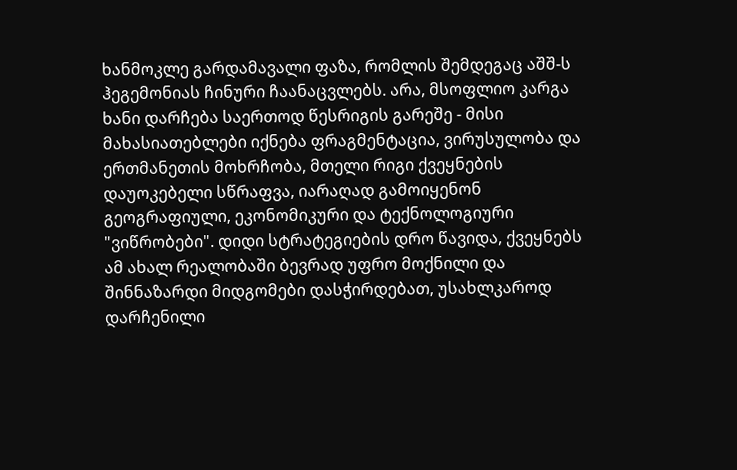ხანმოკლე გარდამავალი ფაზა, რომლის შემდეგაც აშშ-ს ჰეგემონიას ჩინური ჩაანაცვლებს. არა, მსოფლიო კარგა ხანი დარჩება საერთოდ წესრიგის გარეშე - მისი მახასიათებლები იქნება ფრაგმენტაცია, ვირუსულობა და ერთმანეთის მოხრჩობა, მთელი რიგი ქვეყნების დაუოკებელი სწრაფვა, იარაღად გამოიყენონ გეოგრაფიული, ეკონომიკური და ტექნოლოგიური "ვიწრობები". დიდი სტრატეგიების დრო წავიდა, ქვეყნებს ამ ახალ რეალობაში ბევრად უფრო მოქნილი და შინნაზარდი მიდგომები დასჭირდებათ, უსახლკაროდ დარჩენილი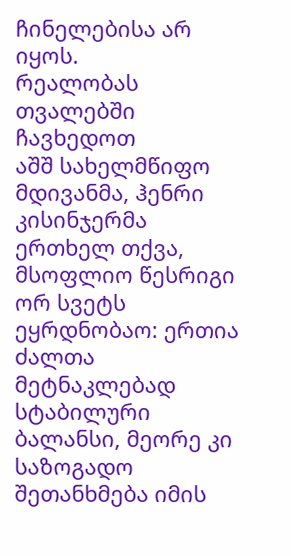ჩინელებისა არ იყოს.
რეალობას თვალებში ჩავხედოთ
აშშ სახელმწიფო მდივანმა, ჰენრი კისინჯერმა ერთხელ თქვა, მსოფლიო წესრიგი ორ სვეტს ეყრდნობაო: ერთია ძალთა მეტნაკლებად სტაბილური ბალანსი, მეორე კი საზოგადო შეთანხმება იმის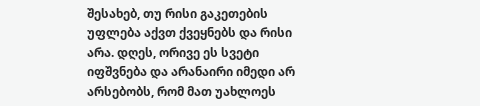შესახებ, თუ რისი გაკეთების უფლება აქვთ ქვეყნებს და რისი არა. დღეს, ორივე ეს სვეტი იფშვნება და არანაირი იმედი არ არსებობს, რომ მათ უახლოეს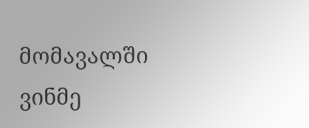მომავალში ვინმე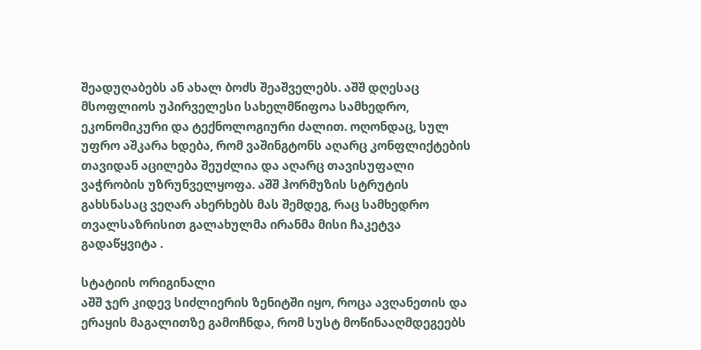შეადუღაბებს ან ახალ ბოძს შეაშველებს. აშშ დღესაც მსოფლიოს უპირველესი სახელმწიფოა სამხედრო, ეკონომიკური და ტექნოლოგიური ძალით. ოღონდაც, სულ უფრო აშკარა ხდება, რომ ვაშინგტონს აღარც კონფლიქტების თავიდან აცილება შეუძლია და აღარც თავისუფალი ვაჭრობის უზრუნველყოფა. აშშ ჰორმუზის სტრუტის გახსნასაც ვეღარ ახერხებს მას შემდეგ, რაც სამხედრო თვალსაზრისით გალახულმა ირანმა მისი ჩაკეტვა გადაწყვიტა .

სტატიის ორიგინალი
აშშ ჯერ კიდევ სიძლიერის ზენიტში იყო, როცა ავღანეთის და ერაყის მაგალითზე გამოჩნდა, რომ სუსტ მოწინააღმდეგეებს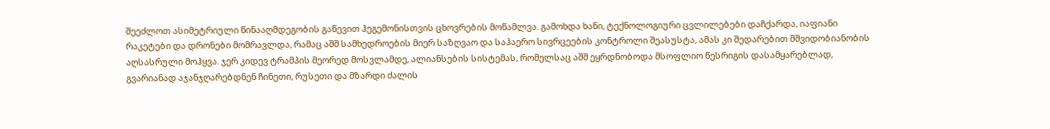შეეძლოთ ასიმეტრიული წინააღმდეგობის გაწევით ჰეგემონისთვის ცხოვრების მოწამლვა. გამოხდა ხანი, ტექნოლოგიური ცვლილებები დაჩქარდა, იაფიანი რაკეტები და დრონები მომრავლდა, რამაც აშშ სამხედროების მიერ საზღვაო და საჰაერო სივრცეების კონტროლი შეასუსტა, ამას კი შედარებით მშვიდობიანობის აღსასრული მოჰყვა. ჯერ კიდევ ტრამპის მეორედ მოსვლამდე, ალიანსების სისტემას, რომელსაც აშშ ეყრდნობოდა მსოფლიო წესრიგის დასამყარებლად, გვარიანად აჯანჯღარებდნენ ჩინეთი, რუსეთი და მზარდი ძალის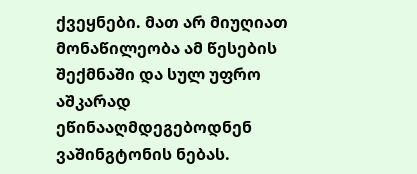ქვეყნები. მათ არ მიუღიათ მონაწილეობა ამ წესების შექმნაში და სულ უფრო აშკარად ეწინააღმდეგებოდნენ ვაშინგტონის ნებას.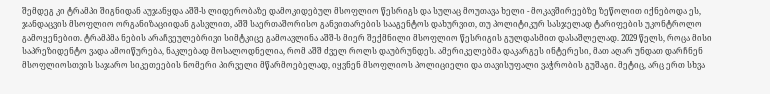შემდეგ კი ტრამპი შიგნიდან აუჯანყდა აშშ-ს ლიდერობაზე დამოკიდებულ მსოფლიო წესრიგს და სულაც მოუთავა ხელი - მოკავშირეებზე ზეწოლით იქნებოდა ეს, ჯანდაცვის მსოფლიო ორგანიზაციიდან გასვლით, აშშ საერთაშორისო განვითარების სააგენტოს დახურვით, თუ პოლიტიკურ სასჯელად ტარიფების უკონტროლო გამოყენებით. ტრამპმა ნების არაჩვეულებრივი სიმტკიცე გამოავლინა აშშ-ს მიერ შექმნილი მსოფლიო წესრიგის გულდასმით დასაშლელად. 2029 წელს, როცა მისი საპრეზიდენტო ვადა ამოიწურება, ნაკლებად მოსალოდნელია, რომ აშშ ძველ როლს დაუბრუნდეს. ამერიკელებმა დაკარგეს ინტერესი, მათ აღარ უნდათ დარჩნენ მსოფლიოსთვის საჯარო სიკეთეების ნომერი პირველი მწარმოებელად, იყვნენ მსოფლიოს პოლიციელი და თავისუფალი ვაჭრობის გუშაგი. მეტიც, არც ერთ სხვა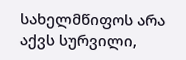სახელმწიფოს არა აქვს სურვილი,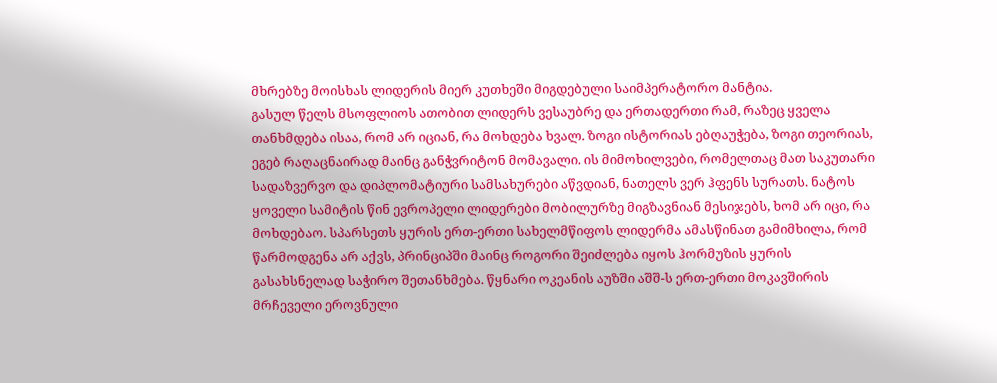მხრებზე მოისხას ლიდერის მიერ კუთხეში მიგდებული საიმპერატორო მანტია.
გასულ წელს მსოფლიოს ათობით ლიდერს ვესაუბრე და ერთადერთი რამ, რაზეც ყველა თანხმდება ისაა, რომ არ იციან, რა მოხდება ხვალ. ზოგი ისტორიას ებღაუჭება, ზოგი თეორიას, ეგებ რაღაცნაირად მაინც განჭვრიტონ მომავალი. ის მიმოხილვები, რომელთაც მათ საკუთარი სადაზვერვო და დიპლომატიური სამსახურები აწვდიან, ნათელს ვერ ჰფენს სურათს. ნატოს ყოველი სამიტის წინ ევროპელი ლიდერები მობილურზე მიგზავნიან მესიჯებს, ხომ არ იცი, რა მოხდებაო. სპარსეთს ყურის ერთ-ერთი სახელმწიფოს ლიდერმა ამასწინათ გამიმხილა, რომ წარმოდგენა არ აქვს, პრინციპში მაინც როგორი შეიძლება იყოს ჰორმუზის ყურის გასახსნელად საჭირო შეთანხმება. წყნარი ოკეანის აუზში აშშ-ს ერთ-ერთი მოკავშირის მრჩეველი ეროვნული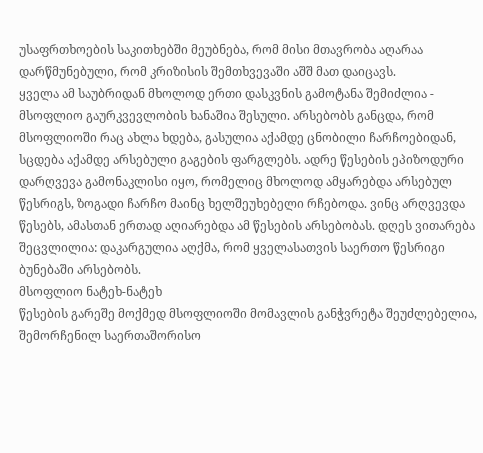უსაფრთხოების საკითხებში მეუბნება, რომ მისი მთავრობა აღარაა დარწმუნებული, რომ კრიზისის შემთხვევაში აშშ მათ დაიცავს.
ყველა ამ საუბრიდან მხოლოდ ერთი დასკვნის გამოტანა შემიძლია - მსოფლიო გაურკვევლობის ხანაშია შესული. არსებობს განცდა, რომ მსოფლიოში რაც ახლა ხდება, გასულია აქამდე ცნობილი ჩარჩოებიდან, სცდება აქამდე არსებული გაგების ფარგლებს. ადრე წესების ეპიზოდური დარღვევა გამონაკლისი იყო, რომელიც მხოლოდ ამყარებდა არსებულ წესრიგს, ზოგადი ჩარჩო მაინც ხელშეუხებელი რჩებოდა. ვინც არღვევდა წესებს, ამასთან ერთად აღიარებდა ამ წესების არსებობას. დღეს ვითარება შეცვლილია: დაკარგულია აღქმა, რომ ყველასათვის საერთო წესრიგი ბუნებაში არსებობს.
მსოფლიო ნატეხ-ნატეხ
წესების გარეშე მოქმედ მსოფლიოში მომავლის განჭვრეტა შეუძლებელია, შემორჩენილ საერთაშორისო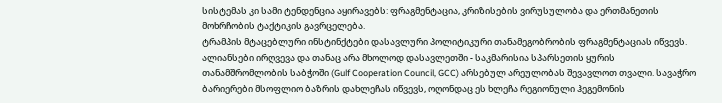სისტემას კი სამი ტენდენცია აყირავებს: ფრაგმენტაცია, კრიზისების ვირუსულობა და ერთმანეთის მოხრჩობის ტაქტიკის გავრცელება.
ტრამპის მტაცებლური ინსტინქტები დასავლური პოლიტიკური თანამეგობრობის ფრაგმენტაციას იწვევს. ალიანსები ირღვევა და თანაც არა მხოლოდ დასავლეთში - საკმარისია სპარსეთის ყურის თანამშრომლობის საბჭოში (Gulf Cooperation Council, GCC) არსებულ არეულობას შევავლოთ თვალი. სავაჭრო ბარიერები მსოფლიო ბაზრის დახლეჩას იწვევს, ოღონდაც ეს ხლეჩა რეგიონული ჰეგემონის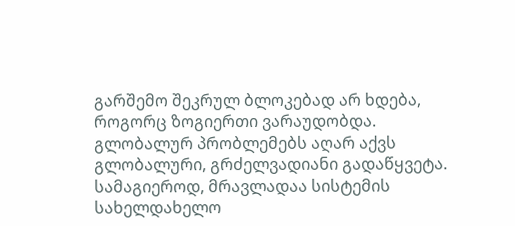გარშემო შეკრულ ბლოკებად არ ხდება, როგორც ზოგიერთი ვარაუდობდა. გლობალურ პრობლემებს აღარ აქვს გლობალური, გრძელვადიანი გადაწყვეტა. სამაგიეროდ, მრავლადაა სისტემის სახელდახელო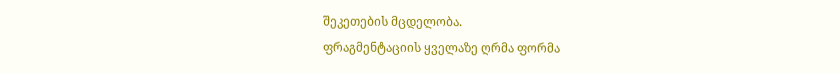შეკეთების მცდელობა.
ფრაგმენტაციის ყველაზე ღრმა ფორმა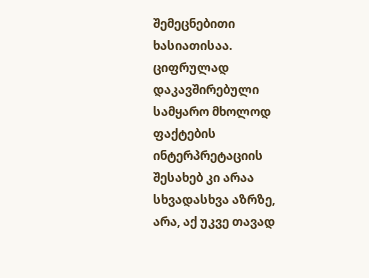შემეცნებითი ხასიათისაა. ციფრულად დაკავშირებული სამყარო მხოლოდ ფაქტების ინტერპრეტაციის შესახებ კი არაა სხვადასხვა აზრზე, არა, აქ უკვე თავად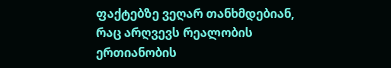ფაქტებზე ვეღარ თანხმდებიან, რაც არღვევს რეალობის ერთიანობის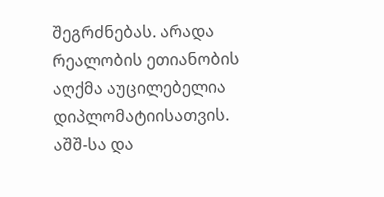შეგრძნებას. არადა რეალობის ეთიანობის აღქმა აუცილებელია დიპლომატიისათვის. აშშ-სა და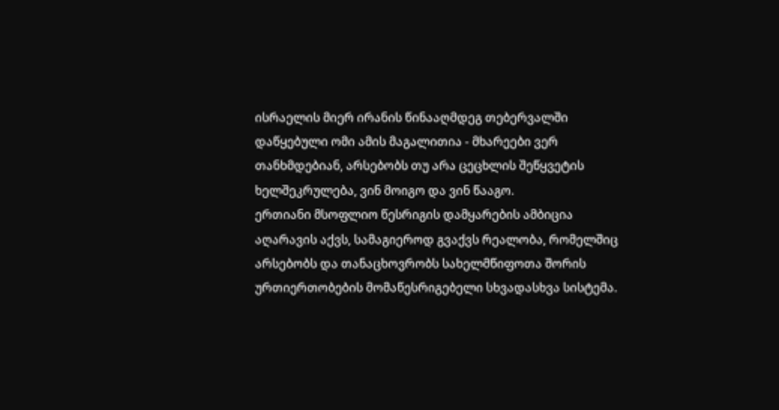ისრაელის მიერ ირანის წინააღმდეგ თებერვალში დაწყებული ომი ამის მაგალითია - მხარეები ვერ თანხმდებიან, არსებობს თუ არა ცეცხლის შეწყვეტის ხელშეკრულება, ვინ მოიგო და ვინ წააგო.
ერთიანი მსოფლიო წესრიგის დამყარების ამბიცია აღარავის აქვს, სამაგიეროდ გვაქვს რეალობა, რომელშიც არსებობს და თანაცხოვრობს სახელმწიფოთა შორის ურთიერთობების მომაწესრიგებელი სხვადასხვა სისტემა.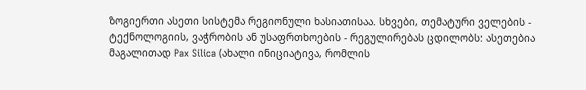ზოგიერთი ასეთი სისტემა რეგიონული ხასიათისაა. სხვები, თემატური ველების - ტექნოლოგიის, ვაჭრობის ან უსაფრთხოების - რეგულირებას ცდილობს: ასეთებია მაგალითად Pax Silica (ახალი ინიციატივა, რომლის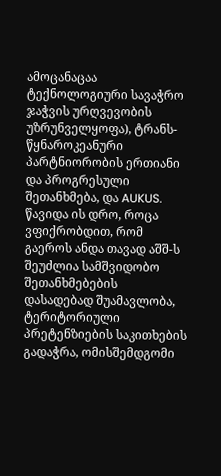ამოცანაცაა ტექნოლოგიური სავაჭრო ჯაჭვის ურღვევობის უზრუნველყოფა), ტრანს-წყნაროკეანური პარტნიორობის ერთიანი და პროგრესული შეთანხმება, და AUKUS.
წავიდა ის დრო, როცა ვფიქრობდით, რომ გაეროს ანდა თავად აშშ-ს შეუძლია სამშვიდობო შეთანხმებების დასადებად შუამავლობა, ტერიტორიული პრეტენზიების საკითხების გადაჭრა, ომისშემდგომი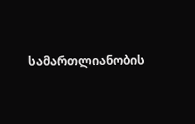სამართლიანობის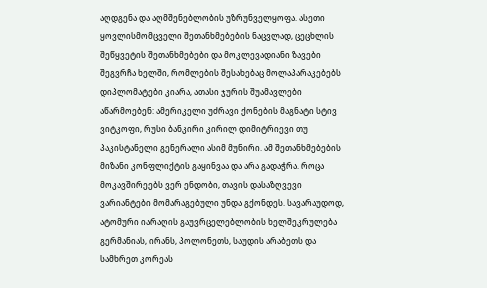აღდგენა და აღმშენებლობის უზრუნველყოფა. ასეთი ყოვლისმომცველი შეთანხმებების ნაცვლად, ცეცხლის შეწყვეტის შეთანხმებები და მოკლევადიანი ზავები შეგვრჩა ხელში, რომლების შესახებაც მოლაპარაკებებს დიპლომატები კიარა, ათასი ჯურის შუამავლები აწარმოებენ: ამერიკელი უძრავი ქონების მაგნატი სტივ ვიტკოფი, რუსი ბანკირი კირილ დიმიტრიევი თუ პაკისტანელი გენერალი ასიმ მუნირი. ამ შეთანხმებების მიზანი კონფლიქტის გაყინვაა და არა გადაჭრა. როცა მოკავშირეებს ვერ ენდობი, თავის დასაზღვევი ვარიანტები მომარაგებული უნდა გქონდეს. სავარაუდოდ, ატომური იარაღის გაუვრცელებლობის ხელშეკრულება გერმანიას, ირანს, პოლონეთს, საუდის არაბეთს და სამხრეთ კორეას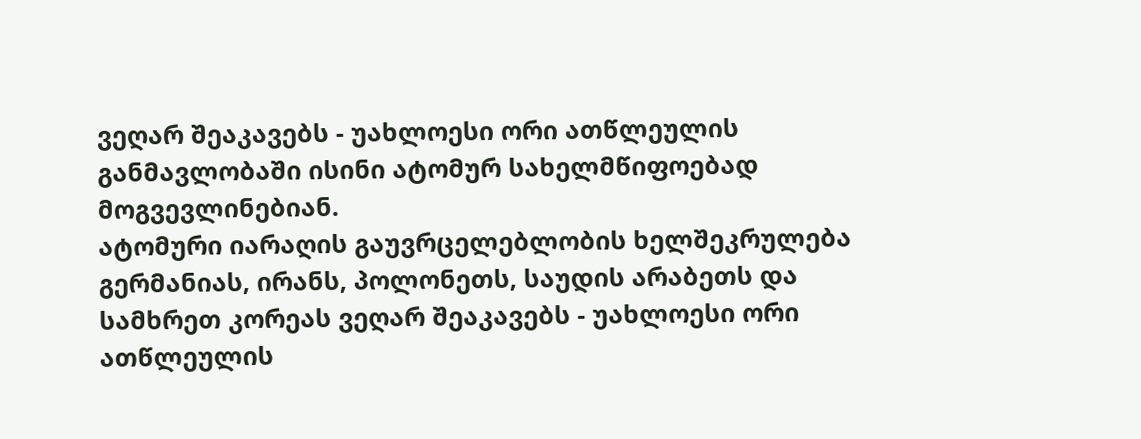ვეღარ შეაკავებს - უახლოესი ორი ათწლეულის განმავლობაში ისინი ატომურ სახელმწიფოებად მოგვევლინებიან.
ატომური იარაღის გაუვრცელებლობის ხელშეკრულება გერმანიას, ირანს, პოლონეთს, საუდის არაბეთს და სამხრეთ კორეას ვეღარ შეაკავებს - უახლოესი ორი ათწლეულის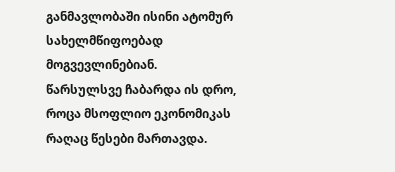განმავლობაში ისინი ატომურ სახელმწიფოებად მოგვევლინებიან.
წარსულსვე ჩაბარდა ის დრო, როცა მსოფლიო ეკონომიკას რაღაც წესები მართავდა.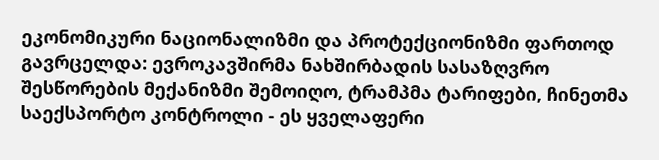ეკონომიკური ნაციონალიზმი და პროტექციონიზმი ფართოდ გავრცელდა: ევროკავშირმა ნახშირბადის სასაზღვრო შესწორების მექანიზმი შემოიღო, ტრამპმა ტარიფები, ჩინეთმა საექსპორტო კონტროლი - ეს ყველაფერი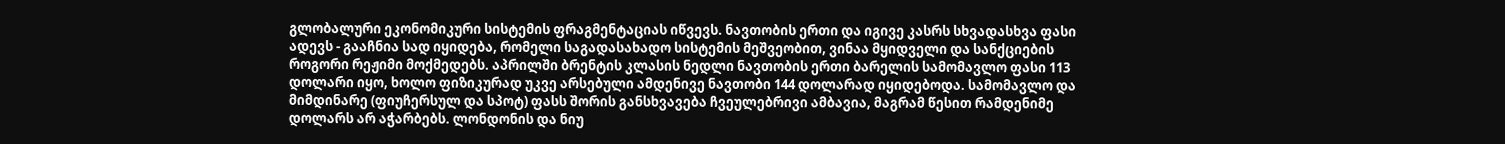გლობალური ეკონომიკური სისტემის ფრაგმენტაციას იწვევს. ნავთობის ერთი და იგივე კასრს სხვადასხვა ფასი ადევს - გააჩნია სად იყიდება, რომელი საგადასახადო სისტემის მეშვეობით, ვინაა მყიდველი და სანქციების როგორი რეჟიმი მოქმედებს. აპრილში ბრენტის კლასის ნედლი ნავთობის ერთი ბარელის სამომავლო ფასი 113 დოლარი იყო, ხოლო ფიზიკურად უკვე არსებული ამდენივე ნავთობი 144 დოლარად იყიდებოდა. სამომავლო და მიმდინარე (ფიუჩერსულ და სპოტ) ფასს შორის განსხვავება ჩვეულებრივი ამბავია, მაგრამ წესით რამდენიმე დოლარს არ აჭარბებს. ლონდონის და ნიუ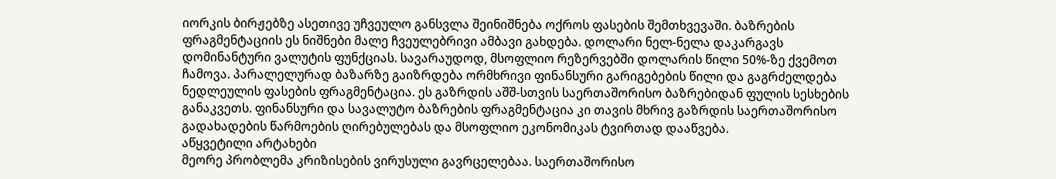იორკის ბირჟებზე ასეთივე უჩვეულო განსვლა შეინიშნება ოქროს ფასების შემთხვევაში. ბაზრების ფრაგმენტაციის ეს ნიშნები მალე ჩვეულებრივი ამბავი გახდება. დოლარი ნელ-ნელა დაკარგავს დომინანტური ვალუტის ფუნქციას. სავარაუდოდ, მსოფლიო რეზერვებში დოლარის წილი 50%-ზე ქვემოთ ჩამოვა. პარალელურად ბაზარზე გაიზრდება ორმხრივი ფინანსური გარიგებების წილი და გაგრძელდება ნედლეულის ფასების ფრაგმენტაცია. ეს გაზრდის აშშ-სთვის საერთაშორისო ბაზრებიდან ფულის სესხების განაკვეთს. ფინანსური და სავალუტო ბაზრების ფრაგმენტაცია კი თავის მხრივ გაზრდის საერთაშორისო გადახადების წარმოების ღირებულებას და მსოფლიო ეკონომიკას ტვირთად დააწვება.
აწყვეტილი არტახები
მეორე პრობლემა კრიზისების ვირუსული გავრცელებაა. საერთაშორისო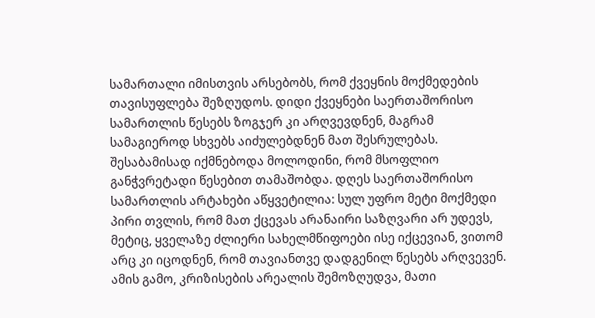სამართალი იმისთვის არსებობს, რომ ქვეყნის მოქმედების თავისუფლება შეზღუდოს. დიდი ქვეყნები საერთაშორისო სამართლის წესებს ზოგჯერ კი არღვევდნენ, მაგრამ სამაგიეროდ სხვებს აიძულებდნენ მათ შესრულებას. შესაბამისად იქმნებოდა მოლოდინი, რომ მსოფლიო განჭვრეტადი წესებით თამაშობდა. დღეს საერთაშორისო სამართლის არტახები აწყვეტილია: სულ უფრო მეტი მოქმედი პირი თვლის, რომ მათ ქცევას არანაირი საზღვარი არ უდევს, მეტიც, ყველაზე ძლიერი სახელმწიფოები ისე იქცევიან, ვითომ არც კი იცოდნენ, რომ თავიანთვე დადგენილ წესებს არღვევენ.
ამის გამო, კრიზისების არეალის შემოზღუდვა, მათი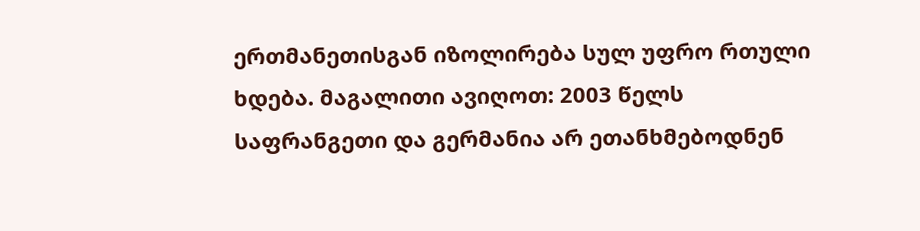ერთმანეთისგან იზოლირება სულ უფრო რთული ხდება. მაგალითი ავიღოთ: 2003 წელს საფრანგეთი და გერმანია არ ეთანხმებოდნენ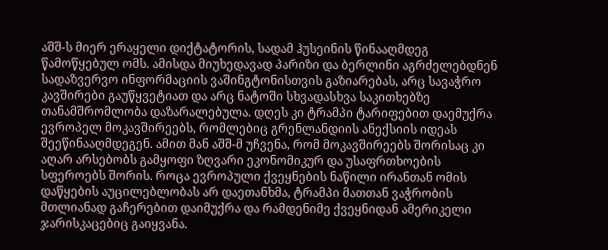აშშ-ს მიერ ერაყელი დიქტატორის, სადამ ჰუსეინის წინააღმდეგ წამოწყებულ ომს. ამისდა მიუხედავად პარიზი და ბერლინი აგრძელებდნენ სადაზვერვო ინფორმაციის ვაშინგტონისთვის გაზიარებას, არც სავაჭრო კავშირები გაუწყვეტიათ და არც ნატოში სხვადასხვა საკითხებზე თანამშრომლობა დაზარალებულა. დღეს კი ტრამპი ტარიფებით დაემუქრა ევროპელ მოკავშირეებს, რომლებიც გრენლანდიის ანექსიის იდეას შეეწინააღმდეგენ. ამით მან აშშ-მ უჩვენა, რომ მოკავშირეებს შორისაც კი აღარ არსებობს გამყოფი ზღვარი ეკონომიკურ და უსაფრთხოების სფეროებს შორის. როცა ევროპული ქვეყნების ნაწილი ირანთან ომის დაწყების აუცილებლობას არ დაეთანხმა, ტრამპი მათთან ვაჭრობის მთლიანად გაჩერებით დაიმუქრა და რამდენიმე ქვეყნიდან ამერიკელი ჯარისკაცებიც გაიყვანა.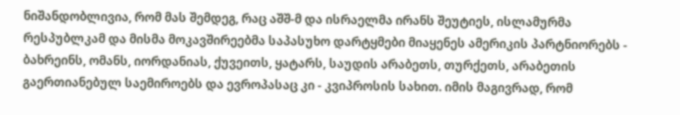ნიშანდობლივია, რომ მას შემდეგ, რაც აშშ-მ და ისრაელმა ირანს შეუტიეს, ისლამურმა რესპუბლკამ და მისმა მოკავშირეებმა საპასუხო დარტყმები მიაყენეს ამერიკის პარტნიორებს - ბახრეინს, ომანს, იორდანიას, ქუვეითს, ყატარს, საუდის არაბეთს, თურქეთს, არაბეთის გაერთიანებულ საემიროებს და ევროპასაც კი - კვიპროსის სახით. იმის მაგივრად, რომ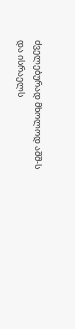ძველებურად მხოლოდ აშშ-ს და ისრაელს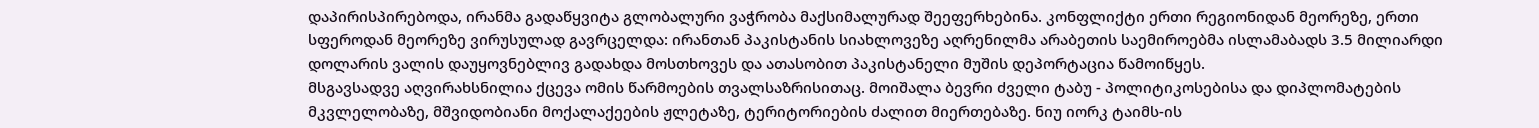დაპირისპირებოდა, ირანმა გადაწყვიტა გლობალური ვაჭრობა მაქსიმალურად შეეფერხებინა. კონფლიქტი ერთი რეგიონიდან მეორეზე, ერთი სფეროდან მეორეზე ვირუსულად გავრცელდა: ირანთან პაკისტანის სიახლოვეზე აღრენილმა არაბეთის საემიროებმა ისლამაბადს 3.5 მილიარდი დოლარის ვალის დაუყოვნებლივ გადახდა მოსთხოვეს და ათასობით პაკისტანელი მუშის დეპორტაცია წამოიწყეს.
მსგავსადვე აღვირახსნილია ქცევა ომის წარმოების თვალსაზრისითაც. მოიშალა ბევრი ძველი ტაბუ - პოლიტიკოსებისა და დიპლომატების მკვლელობაზე, მშვიდობიანი მოქალაქეების ჟლეტაზე, ტერიტორიების ძალით მიერთებაზე. ნიუ იორკ ტაიმს-ის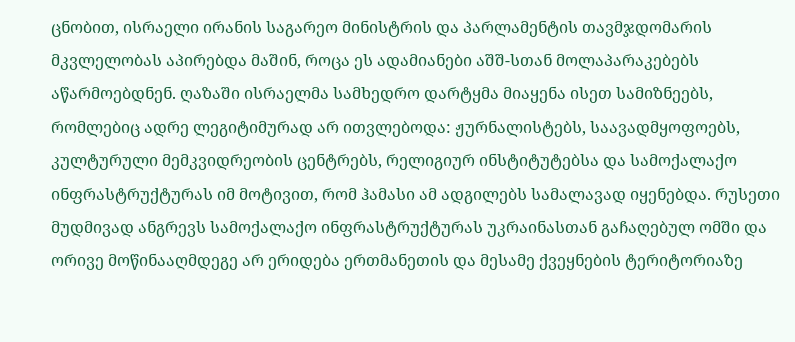ცნობით, ისრაელი ირანის საგარეო მინისტრის და პარლამენტის თავმჯდომარის მკვლელობას აპირებდა მაშინ, როცა ეს ადამიანები აშშ-სთან მოლაპარაკებებს აწარმოებდნენ. ღაზაში ისრაელმა სამხედრო დარტყმა მიაყენა ისეთ სამიზნეებს, რომლებიც ადრე ლეგიტიმურად არ ითვლებოდა: ჟურნალისტებს, საავადმყოფოებს, კულტურული მემკვიდრეობის ცენტრებს, რელიგიურ ინსტიტუტებსა და სამოქალაქო ინფრასტრუქტურას იმ მოტივით, რომ ჰამასი ამ ადგილებს სამალავად იყენებდა. რუსეთი მუდმივად ანგრევს სამოქალაქო ინფრასტრუქტურას უკრაინასთან გაჩაღებულ ომში და ორივე მოწინააღმდეგე არ ერიდება ერთმანეთის და მესამე ქვეყნების ტერიტორიაზე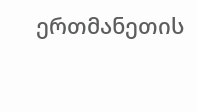ერთმანეთის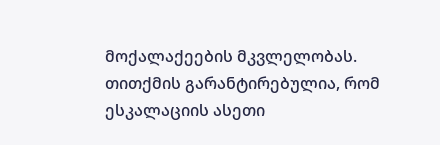მოქალაქეების მკვლელობას.
თითქმის გარანტირებულია, რომ ესკალაციის ასეთი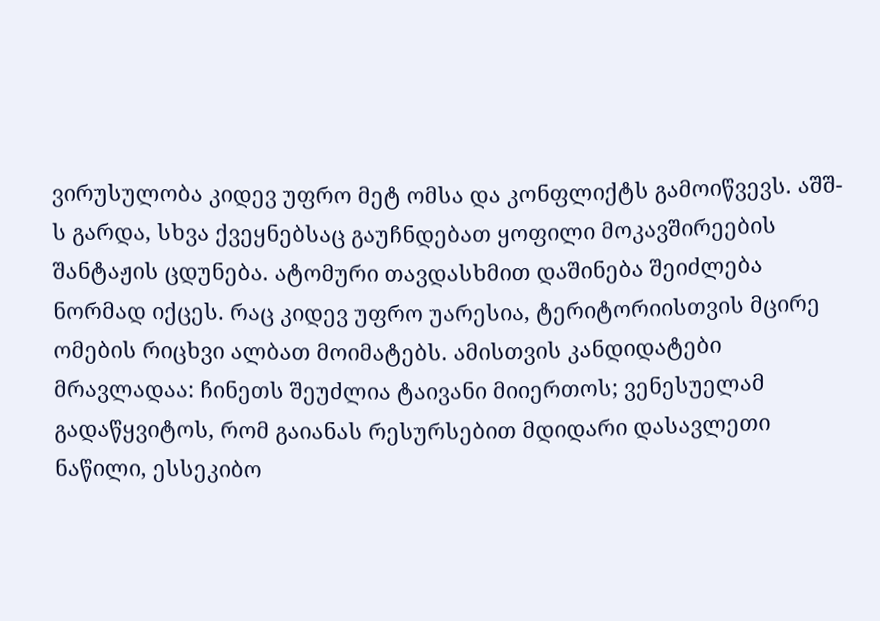ვირუსულობა კიდევ უფრო მეტ ომსა და კონფლიქტს გამოიწვევს. აშშ-ს გარდა, სხვა ქვეყნებსაც გაუჩნდებათ ყოფილი მოკავშირეების შანტაჟის ცდუნება. ატომური თავდასხმით დაშინება შეიძლება ნორმად იქცეს. რაც კიდევ უფრო უარესია, ტერიტორიისთვის მცირე ომების რიცხვი ალბათ მოიმატებს. ამისთვის კანდიდატები მრავლადაა: ჩინეთს შეუძლია ტაივანი მიიერთოს; ვენესუელამ გადაწყვიტოს, რომ გაიანას რესურსებით მდიდარი დასავლეთი ნაწილი, ესსეკიბო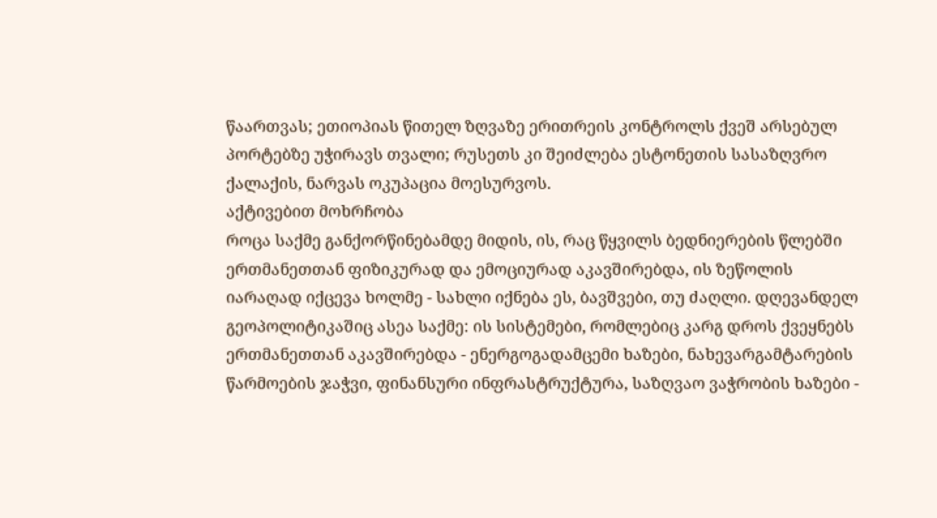წაართვას; ეთიოპიას წითელ ზღვაზე ერითრეის კონტროლს ქვეშ არსებულ პორტებზე უჭირავს თვალი; რუსეთს კი შეიძლება ესტონეთის სასაზღვრო ქალაქის, ნარვას ოკუპაცია მოესურვოს.
აქტივებით მოხრჩობა
როცა საქმე განქორწინებამდე მიდის, ის, რაც წყვილს ბედნიერების წლებში ერთმანეთთან ფიზიკურად და ემოციურად აკავშირებდა, ის ზეწოლის იარაღად იქცევა ხოლმე - სახლი იქნება ეს, ბავშვები, თუ ძაღლი. დღევანდელ გეოპოლიტიკაშიც ასეა საქმე: ის სისტემები, რომლებიც კარგ დროს ქვეყნებს ერთმანეთთან აკავშირებდა - ენერგოგადამცემი ხაზები, ნახევარგამტარების წარმოების ჯაჭვი, ფინანსური ინფრასტრუქტურა, საზღვაო ვაჭრობის ხაზები -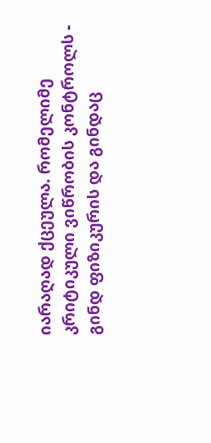იარაღად ქცეულა. რომელიმე კრიტიკული ვიწრობის კონტროლს - გინდ ფიზიკურის და გინდაც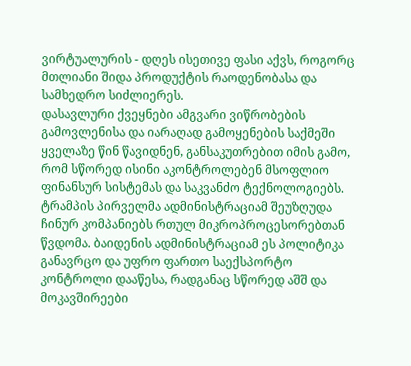ვირტუალურის - დღეს ისეთივე ფასი აქვს, როგორც მთლიანი შიდა პროდუქტის რაოდენობასა და სამხედრო სიძლიერეს.
დასავლური ქვეყნები ამგვარი ვიწრობების გამოვლენისა და იარაღად გამოყენების საქმეში ყველაზე წინ წავიდნენ, განსაკუთრებით იმის გამო, რომ სწორედ ისინი აკონტროლებენ მსოფლიო ფინანსურ სისტემას და საკვანძო ტექნოლოგიებს. ტრამპის პირველმა ადმინისტრაციამ შეუზღუდა ჩინურ კომპანიებს რთულ მიკროპროცესორებთან წვდომა. ბაიდენის ადმინისტრაციამ ეს პოლიტიკა განავრცო და უფრო ფართო საექსპორტო კონტროლი დააწესა, რადგანაც სწორედ აშშ და მოკავშირეები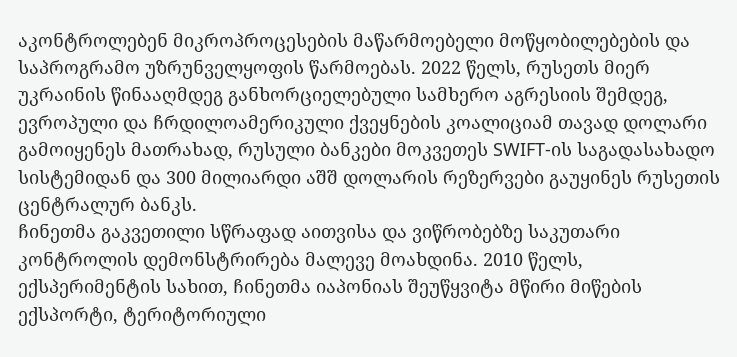აკონტროლებენ მიკროპროცესების მაწარმოებელი მოწყობილებების და საპროგრამო უზრუნველყოფის წარმოებას. 2022 წელს, რუსეთს მიერ უკრაინის წინააღმდეგ განხორციელებული სამხერო აგრესიის შემდეგ, ევროპული და ჩრდილოამერიკული ქვეყნების კოალიციამ თავად დოლარი გამოიყენეს მათრახად, რუსული ბანკები მოკვეთეს SWIFT-ის საგადასახადო სისტემიდან და 300 მილიარდი აშშ დოლარის რეზერვები გაუყინეს რუსეთის ცენტრალურ ბანკს.
ჩინეთმა გაკვეთილი სწრაფად აითვისა და ვიწრობებზე საკუთარი კონტროლის დემონსტრირება მალევე მოახდინა. 2010 წელს, ექსპერიმენტის სახით, ჩინეთმა იაპონიას შეუწყვიტა მწირი მიწების ექსპორტი, ტერიტორიული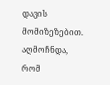დავის მომიზეზებით. აღმოჩნდა, რომ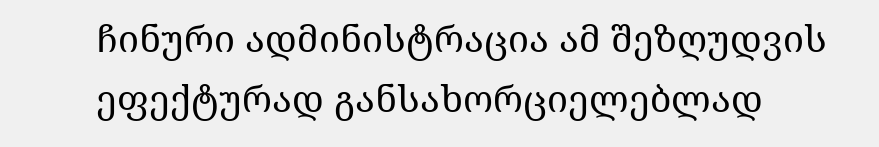ჩინური ადმინისტრაცია ამ შეზღუდვის ეფექტურად განსახორციელებლად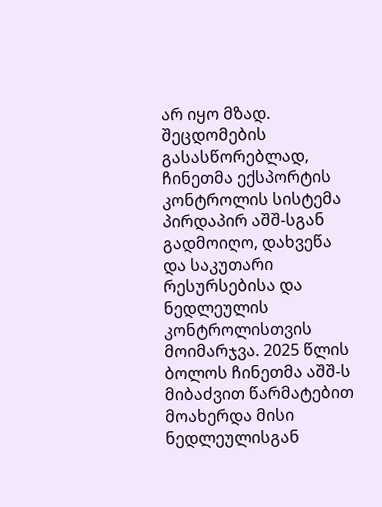არ იყო მზად. შეცდომების გასასწორებლად, ჩინეთმა ექსპორტის კონტროლის სისტემა პირდაპირ აშშ-სგან გადმოიღო, დახვეწა და საკუთარი რესურსებისა და ნედლეულის კონტროლისთვის მოიმარჯვა. 2025 წლის ბოლოს ჩინეთმა აშშ-ს მიბაძვით წარმატებით მოახერდა მისი ნედლეულისგან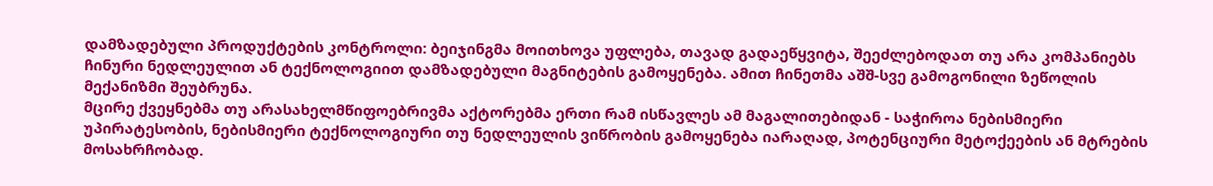დამზადებული პროდუქტების კონტროლი: ბეიჯინგმა მოითხოვა უფლება, თავად გადაეწყვიტა, შეეძლებოდათ თუ არა კომპანიებს ჩინური ნედლეულით ან ტექნოლოგიით დამზადებული მაგნიტების გამოყენება. ამით ჩინეთმა აშშ-სვე გამოგონილი ზეწოლის მექანიზმი შეუბრუნა.
მცირე ქვეყნებმა თუ არასახელმწიფოებრივმა აქტორებმა ერთი რამ ისწავლეს ამ მაგალითებიდან - საჭიროა ნებისმიერი უპირატესობის, ნებისმიერი ტექნოლოგიური თუ ნედლეულის ვიწრობის გამოყენება იარაღად, პოტენციური მეტოქეების ან მტრების მოსახრჩობად.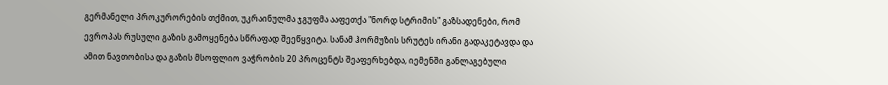გერმანელი პროკურორების თქმით, უკრაინულმა ჯგუფმა ააფეთქა "ნორდ სტრიმის" გაზსადენები, რომ ევროპას რუსული გაზის გამოყენება სწრაფად შეეწყვიტა. სანამ ჰორმუზის სრუტეს ირანი გადაკეტავდა და ამით ნავთობისა და გაზის მსოფლიო ვაჭრობის 20 პროცენტს შეაფერხებდა, იემენში განლაგებული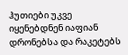ჰუთიები უკვე იყენებდნენ იაფიან დრონებსა და რაკეტებს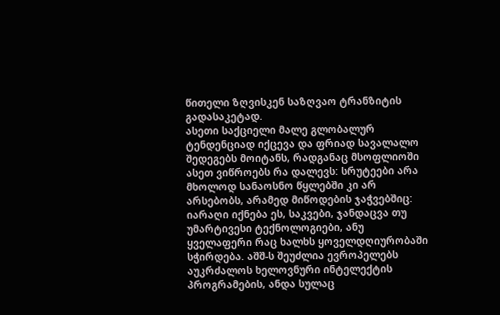წითელი ზღვისკენ საზღვაო ტრანზიტის გადასაკეტად.
ასეთი საქციელი მალე გლობალურ ტენდენციად იქცევა და ფრიად სავალალო შედეგებს მოიტანს, რადგანაც მსოფლიოში ასეთ ვიწროებს რა დალევს: სრუტეები არა მხოლოდ სანაოსნო წყლებში კი არ არსებობს, არამედ მიწოდების ჯაჭვებშიც: იარაღი იქნება ეს, საკვები, ჯანდაცვა თუ უმარტივესი ტექნოლოგიები, ანუ ყველაფერი რაც ხალხს ყოველდღიურობაში სჭირდება. აშშ-ს შეუძლია ევროპელებს აუკრძალოს ხელოვნური ინტელექტის პროგრამების, ანდა სულაც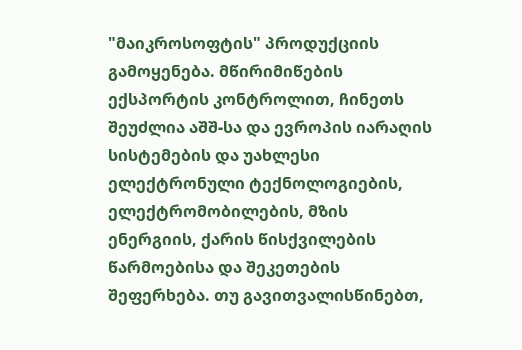"მაიკროსოფტის" პროდუქციის გამოყენება. მწირიმიწების ექსპორტის კონტროლით, ჩინეთს შეუძლია აშშ-სა და ევროპის იარაღის სისტემების და უახლესი ელექტრონული ტექნოლოგიების, ელექტრომობილების, მზის ენერგიის, ქარის წისქვილების წარმოებისა და შეკეთების შეფერხება. თუ გავითვალისწინებთ,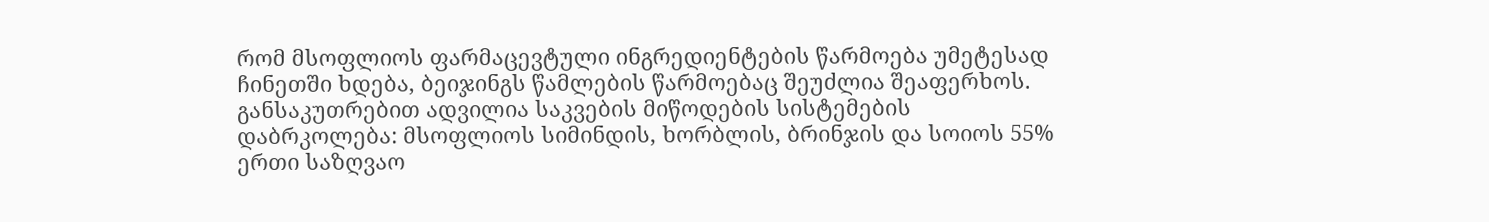რომ მსოფლიოს ფარმაცევტული ინგრედიენტების წარმოება უმეტესად ჩინეთში ხდება, ბეიჯინგს წამლების წარმოებაც შეუძლია შეაფერხოს. განსაკუთრებით ადვილია საკვების მიწოდების სისტემების დაბრკოლება: მსოფლიოს სიმინდის, ხორბლის, ბრინჯის და სოიოს 55% ერთი საზღვაო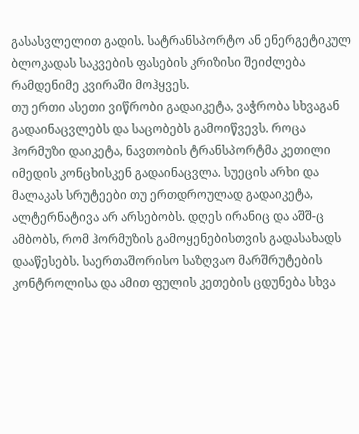გასასვლელით გადის. სატრანსპორტო ან ენერგეტიკულ ბლოკადას საკვების ფასების კრიზისი შეიძლება რამდენიმე კვირაში მოჰყვეს.
თუ ერთი ასეთი ვიწრობი გადაიკეტა, ვაჭრობა სხვაგან გადაინაცვლებს და საცობებს გამოიწვევს. როცა ჰორმუზი დაიკეტა, ნავთობის ტრანსპორტმა კეთილი იმედის კონცხისკენ გადაინაცვლა. სუეცის არხი და მალაკას სრუტეები თუ ერთდროულად გადაიკეტა, ალტერნატივა არ არსებობს. დღეს ირანიც და აშშ-ც ამბობს, რომ ჰორმუზის გამოყენებისთვის გადასახადს დააწესებს. საერთაშორისო საზღვაო მარშრუტების კონტროლისა და ამით ფულის კეთების ცდუნება სხვა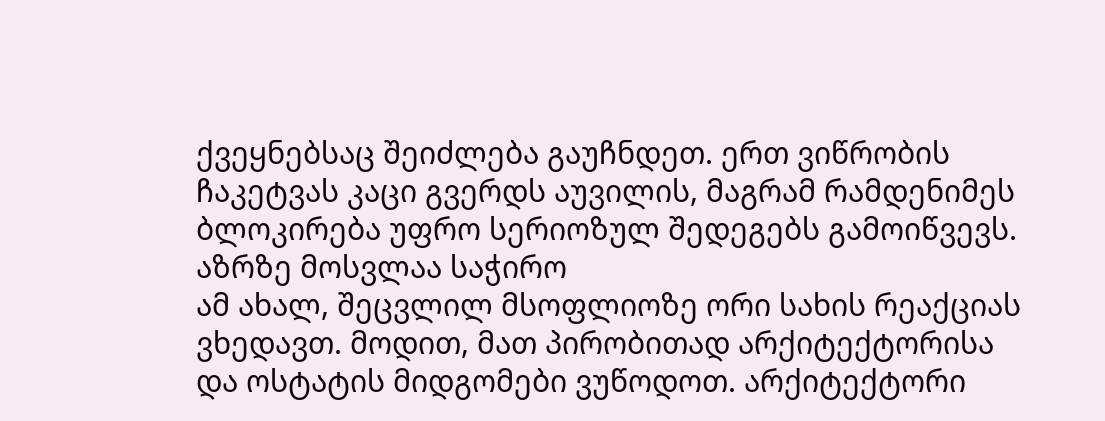ქვეყნებსაც შეიძლება გაუჩნდეთ. ერთ ვიწრობის ჩაკეტვას კაცი გვერდს აუვილის, მაგრამ რამდენიმეს ბლოკირება უფრო სერიოზულ შედეგებს გამოიწვევს.
აზრზე მოსვლაა საჭირო
ამ ახალ, შეცვლილ მსოფლიოზე ორი სახის რეაქციას ვხედავთ. მოდით, მათ პირობითად არქიტექტორისა და ოსტატის მიდგომები ვუწოდოთ. არქიტექტორი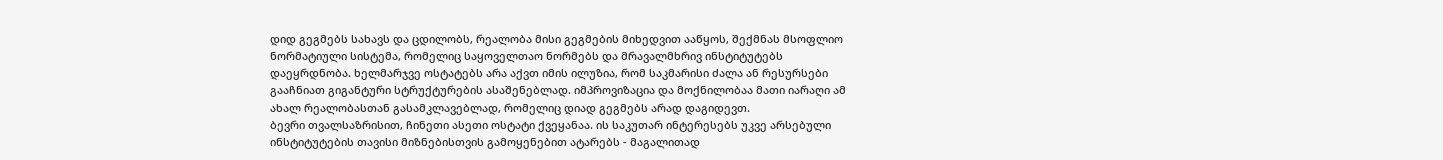დიდ გეგმებს სახავს და ცდილობს, რეალობა მისი გეგმების მიხედვით ააწყოს, შექმნას მსოფლიო ნორმატიული სისტემა, რომელიც საყოველთაო ნორმებს და მრავალმხრივ ინსტიტუტებს დაეყრდნობა. ხელმარჯვე ოსტატებს არა აქვთ იმის ილუზია, რომ საკმარისი ძალა ან რესურსები გააჩნიათ გიგანტური სტრუქტურების ასაშენებლად. იმპროვიზაცია და მოქნილობაა მათი იარაღი ამ ახალ რეალობასთან გასამკლავებლად, რომელიც დიად გეგმებს არად დაგიდევთ.
ბევრი თვალსაზრისით, ჩინეთი ასეთი ოსტატი ქვეყანაა. ის საკუთარ ინტერესებს უკვე არსებული ინსტიტუტების თავისი მიზნებისთვის გამოყენებით ატარებს - მაგალითად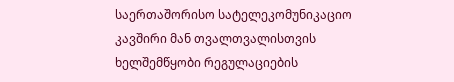საერთაშორისო სატელეკომუნიკაციო კავშირი მან თვალთვალისთვის ხელშემწყობი რეგულაციების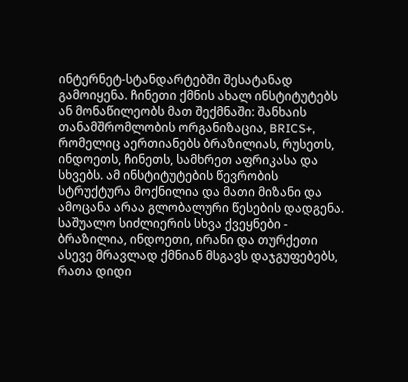ინტერნეტ-სტანდარტებში შესატანად გამოიყენა. ჩინეთი ქმნის ახალ ინსტიტუტებს ან მონაწილეობს მათ შექმნაში: შანხაის თანამშრომლობის ორგანიზაცია, BRICS+, რომელიც აერთიანებს ბრაზილიას, რუსეთს, ინდოეთს, ჩინეთს, სამხრეთ აფრიკასა და სხვებს. ამ ინსტიტუტების წევრობის სტრუქტურა მოქნილია და მათი მიზანი და ამოცანა არაა გლობალური წესების დადგენა. საშუალო სიძლიერის სხვა ქვეყნები - ბრაზილია, ინდოეთი, ირანი და თურქეთი ასევე მრავლად ქმნიან მსგავს დაჯგუფებებს, რათა დიდი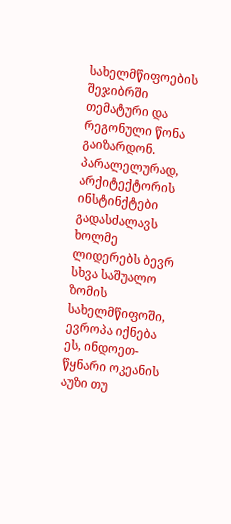სახელმწიფოების შეჯიბრში თემატური და რეგონული წონა გაიზარდონ.
პარალელურად, არქიტექტორის ინსტინქტები გადასძალავს ხოლმე ლიდერებს ბევრ სხვა საშუალო ზომის სახელმწიფოში, ევროპა იქნება ეს, ინდოეთ-წყნარი ოკეანის აუზი თუ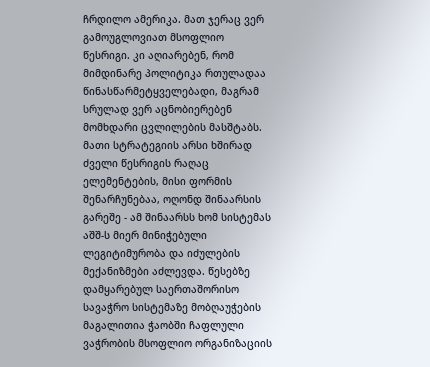ჩრდილო ამერიკა. მათ ჯერაც ვერ გამოუგლოვიათ მსოფლიო წესრიგი. კი აღიარებენ, რომ მიმდინარე პოლიტიკა რთულადაა წინასწარმეტყველებადი, მაგრამ სრულად ვერ აცნობიერებენ მომხდარი ცვლილების მასშტაბს. მათი სტრატეგიის არსი ხშირად ძველი წესრიგის რაღაც ელემენტების, მისი ფორმის შენარჩუნებაა, ოღონდ შინაარსის გარეშე - ამ შინაარსს ხომ სისტემას აშშ-ს მიერ მინიჭებული ლეგიტიმურობა და იძულების მექანიზმები აძლევდა. წესებზე დამყარებულ საერთაშორისო სავაჭრო სისტემაზე მობღაუჭების მაგალითია ჭაობში ჩაფლული ვაჭრობის მსოფლიო ორგანიზაციის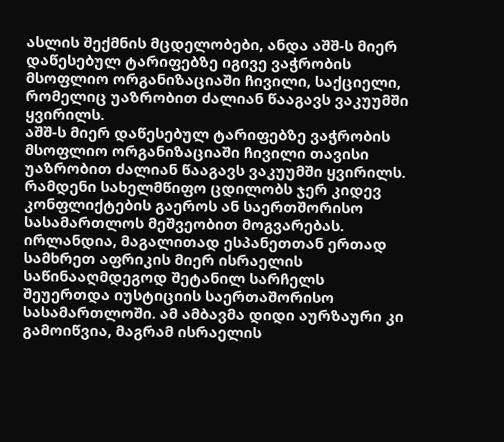ასლის შექმნის მცდელობები, ანდა აშშ-ს მიერ დაწესებულ ტარიფებზე იგივე ვაჭრობის მსოფლიო ორგანიზაციაში ჩივილი, საქციელი, რომელიც უაზრობით ძალიან წააგავს ვაკუუმში ყვირილს.
აშშ-ს მიერ დაწესებულ ტარიფებზე ვაჭრობის მსოფლიო ორგანიზაციაში ჩივილი თავისი უაზრობით ძალიან წააგავს ვაკუუმში ყვირილს.
რამდენი სახელმწიფო ცდილობს ჯერ კიდევ კონფლიქტების გაეროს ან საერთშორისო სასამართლოს მეშვეობით მოგვარებას. ირლანდია, მაგალითად ესპანეთთან ერთად სამხრეთ აფრიკის მიერ ისრაელის საწინააღმდეგოდ შეტანილ სარჩელს შეუერთდა იუსტიციის საერთაშორისო სასამართლოში. ამ ამბავმა დიდი აურზაური კი გამოიწვია, მაგრამ ისრაელის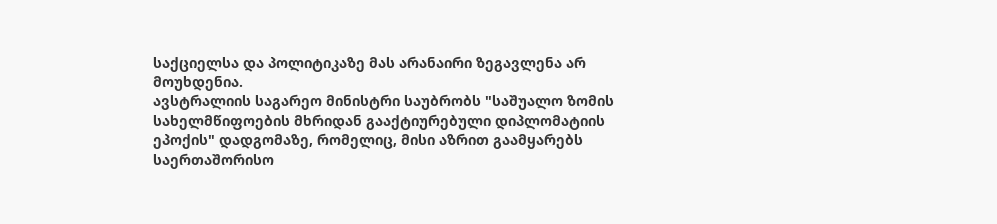საქციელსა და პოლიტიკაზე მას არანაირი ზეგავლენა არ მოუხდენია.
ავსტრალიის საგარეო მინისტრი საუბრობს "საშუალო ზომის სახელმწიფოების მხრიდან გააქტიურებული დიპლომატიის ეპოქის" დადგომაზე, რომელიც, მისი აზრით გაამყარებს საერთაშორისო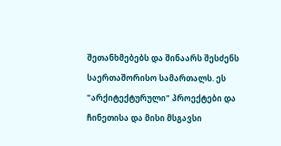შეთანხმებებს და შინაარს შესძენს საერთაშორისო სამართალს. ეს "არქიტექტურული" პროექტები და ჩინეთისა და მისი მსგავსი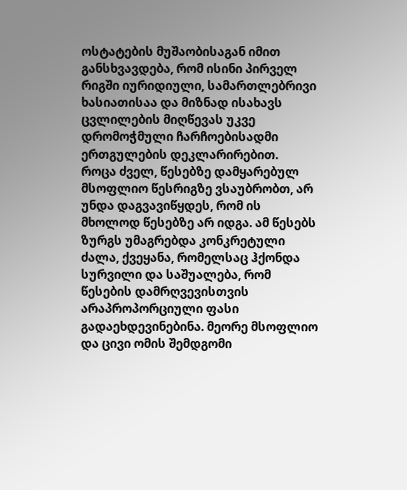ოსტატების მუშაობისაგან იმით განსხვავდება, რომ ისინი პირველ რიგში იურიდიული, სამართლებრივი ხასიათისაა და მიზნად ისახავს ცვლილების მიღწევას უკვე დრომოჭმული ჩარჩოებისადმი ერთგულების დეკლარირებით.
როცა ძველ, წესებზე დამყარებულ მსოფლიო წესრიგზე ვსაუბრობთ, არ უნდა დაგვავიწყდეს, რომ ის მხოლოდ წესებზე არ იდგა. ამ წესებს ზურგს უმაგრებდა კონკრეტული ძალა, ქვეყანა, რომელსაც ჰქონდა სურვილი და საშუალება, რომ წესების დამრღვევისთვის არაპროპორციული ფასი გადაეხდევინებინა. მეორე მსოფლიო და ცივი ომის შემდგომი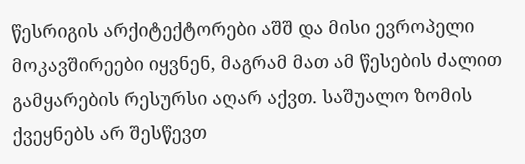წესრიგის არქიტექტორები აშშ და მისი ევროპელი მოკავშირეები იყვნენ, მაგრამ მათ ამ წესების ძალით გამყარების რესურსი აღარ აქვთ. საშუალო ზომის ქვეყნებს არ შესწევთ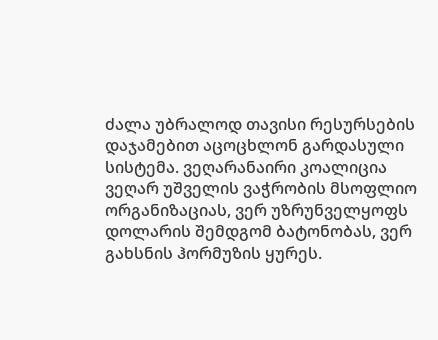ძალა უბრალოდ თავისი რესურსების დაჯამებით აცოცხლონ გარდასული სისტემა. ვეღარანაირი კოალიცია ვეღარ უშველის ვაჭრობის მსოფლიო ორგანიზაციას, ვერ უზრუნველყოფს დოლარის შემდგომ ბატონობას, ვერ გახსნის ჰორმუზის ყურეს.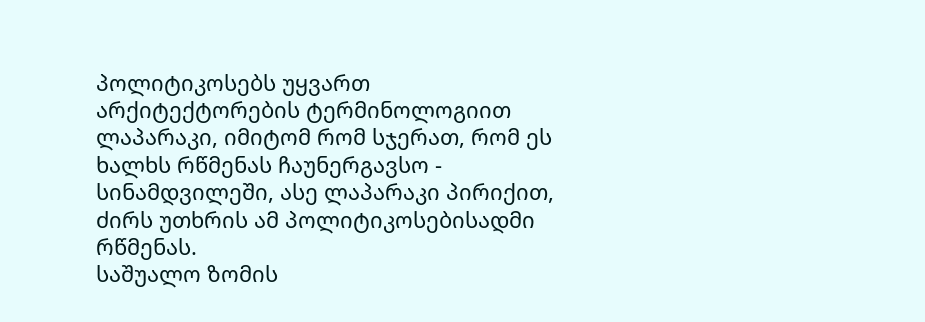პოლიტიკოსებს უყვართ არქიტექტორების ტერმინოლოგიით ლაპარაკი, იმიტომ რომ სჯერათ, რომ ეს ხალხს რწმენას ჩაუნერგავსო - სინამდვილეში, ასე ლაპარაკი პირიქით, ძირს უთხრის ამ პოლიტიკოსებისადმი რწმენას.
საშუალო ზომის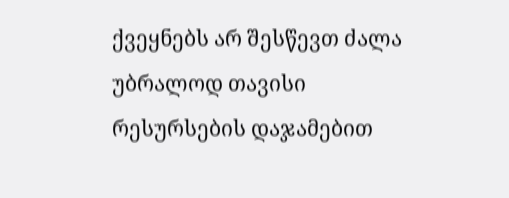ქვეყნებს არ შესწევთ ძალა უბრალოდ თავისი რესურსების დაჯამებით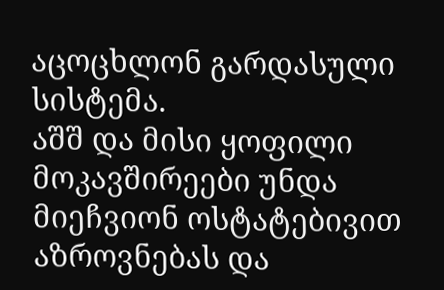აცოცხლონ გარდასული სისტემა.
აშშ და მისი ყოფილი მოკავშირეები უნდა მიეჩვიონ ოსტატებივით აზროვნებას და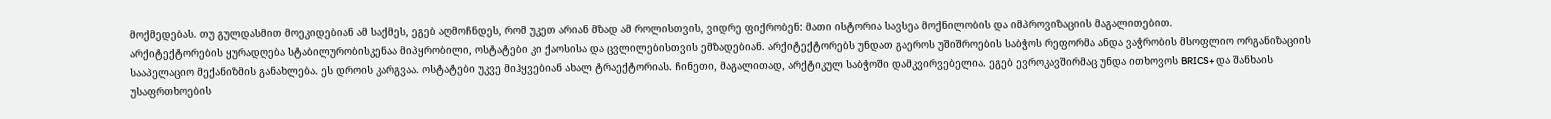მოქმედებას. თუ გულდასმით მოეკიდებიან ამ საქმეს, ეგებ აღმოჩნდეს, რომ უკეთ არიან მზად ამ როლისთვის, ვიდრე ფიქრობენ: მათი ისტორია სავსეა მოქნილობის და იმპროვიზაციის მაგალითებით.
არქიტექტორების ყურადღება სტაბილურობისკენაა მიპყრობილი, ოსტატები კი ქაოსისა და ცვლილებისთვის ემზადებიან. არქიტექტორებს უნდათ გაეროს უშიშროების საბჭოს რეფორმა ანდა ვაჭრობის მსოფლიო ორგანიზაციის სააპელაციო მექანიზმის განახლება. ეს დროის კარგვაა. ოსტატები უკვე მიჰყვებიან ახალ ტრაექტორიას. ჩინეთი, მაგალითად, არქტიკულ საბჭოში დამკვირვებელია. ეგებ ევროკავშირმაც უნდა ითხოვოს BRICS+ და შანხაის უსაფრთხოების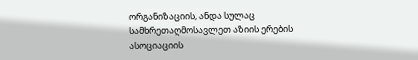ორგანიზაციის, ანდა სულაც სამხრეთაღმოსავლეთ აზიის ერების ასოციაციის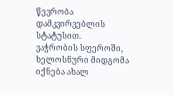წევრობა დამკვირვებლის სტატუსით.
ვაჭრობის სფეროში, ხელოსნური მიდგომა იქნება ახალ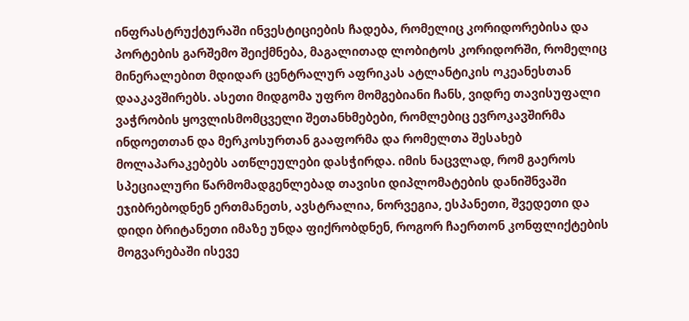ინფრასტრუქტურაში ინვესტიციების ჩადება, რომელიც კორიდორებისა და პორტების გარშემო შეიქმნება, მაგალითად ლობიტოს კორიდორში, რომელიც მინერალებით მდიდარ ცენტრალურ აფრიკას ატლანტიკის ოკეანესთან დააკავშირებს. ასეთი მიდგომა უფრო მომგებიანი ჩანს, ვიდრე თავისუფალი ვაჭრობის ყოვლისმომცველი შეთანხმებები, რომლებიც ევროკავშირმა ინდოეთთან და მერკოსურთან გააფორმა და რომელთა შესახებ მოლაპარაკებებს ათწლეულები დასჭირდა. იმის ნაცვლად, რომ გაეროს სპეციალური წარმომადგენლებად თავისი დიპლომატების დანიშნვაში ეჯიბრებოდნენ ერთმანეთს, ავსტრალია, ნორვეგია, ესპანეთი, შვედეთი და დიდი ბრიტანეთი იმაზე უნდა ფიქრობდნენ, როგორ ჩაერთონ კონფლიქტების მოგვარებაში ისევე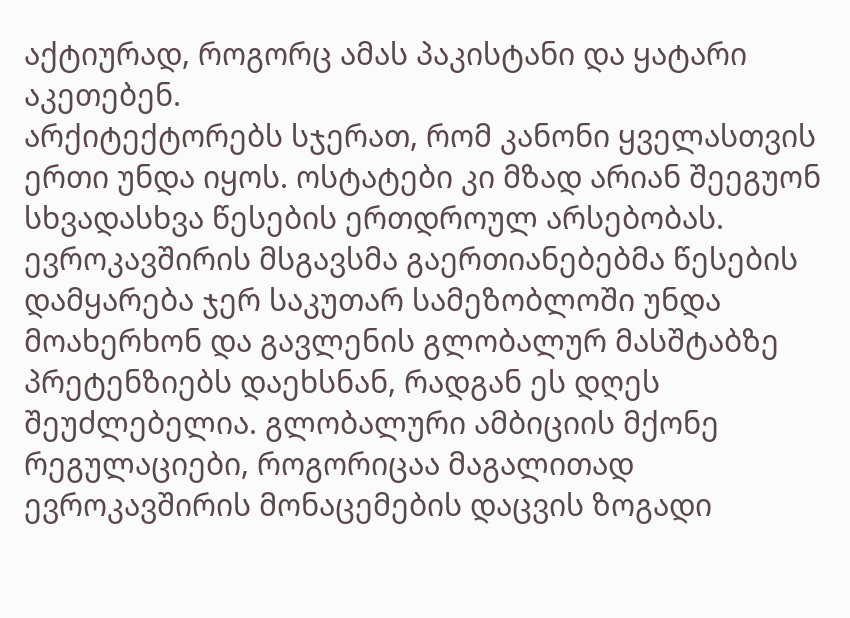აქტიურად, როგორც ამას პაკისტანი და ყატარი აკეთებენ.
არქიტექტორებს სჯერათ, რომ კანონი ყველასთვის ერთი უნდა იყოს. ოსტატები კი მზად არიან შეეგუონ სხვადასხვა წესების ერთდროულ არსებობას. ევროკავშირის მსგავსმა გაერთიანებებმა წესების დამყარება ჯერ საკუთარ სამეზობლოში უნდა მოახერხონ და გავლენის გლობალურ მასშტაბზე პრეტენზიებს დაეხსნან, რადგან ეს დღეს შეუძლებელია. გლობალური ამბიციის მქონე რეგულაციები, როგორიცაა მაგალითად ევროკავშირის მონაცემების დაცვის ზოგადი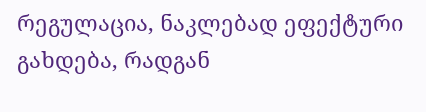რეგულაცია, ნაკლებად ეფექტური გახდება, რადგან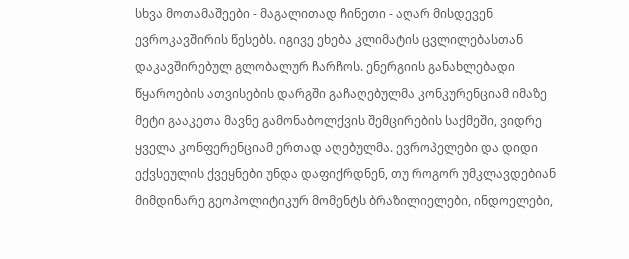სხვა მოთამაშეები - მაგალითად ჩინეთი - აღარ მისდევენ ევროკავშირის წესებს. იგივე ეხება კლიმატის ცვლილებასთან დაკავშირებულ გლობალურ ჩარჩოს. ენერგიის განახლებადი წყაროების ათვისების დარგში გაჩაღებულმა კონკურენციამ იმაზე მეტი გააკეთა მავნე გამონაბოლქვის შემცირების საქმეში, ვიდრე ყველა კონფერენციამ ერთად აღებულმა. ევროპელები და დიდი ექვსეულის ქვეყნები უნდა დაფიქრდნენ, თუ როგორ უმკლავდებიან მიმდინარე გეოპოლიტიკურ მომენტს ბრაზილიელები, ინდოელები,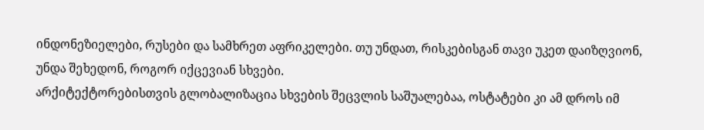ინდონეზიელები, რუსები და სამხრეთ აფრიკელები. თუ უნდათ, რისკებისგან თავი უკეთ დაიზღვიონ, უნდა შეხედონ, როგორ იქცევიან სხვები.
არქიტექტორებისთვის გლობალიზაცია სხვების შეცვლის საშუალებაა, ოსტატები კი ამ დროს იმ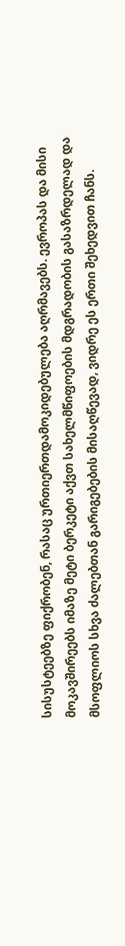სისუსტეებზე ფიქრობენ, რასაც ურთიერთდამოკიდებულება აღრმავებს. ევროპას და მისი მოკავშირეებს იმაზე მეტი ბერკეტი აქვთ სახელმწიფოების მდგრადობის გასაზრდელად და მსოფლიოს სხვა ძალებთან გარიგებების მისაღწევად, ვიდრე ეს ერთი შეხედვით ჩანს.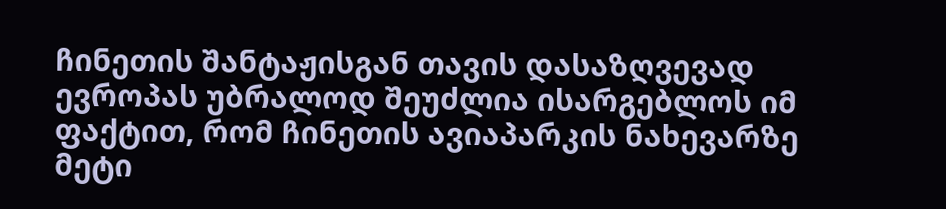ჩინეთის შანტაჟისგან თავის დასაზღვევად ევროპას უბრალოდ შეუძლია ისარგებლოს იმ ფაქტით, რომ ჩინეთის ავიაპარკის ნახევარზე მეტი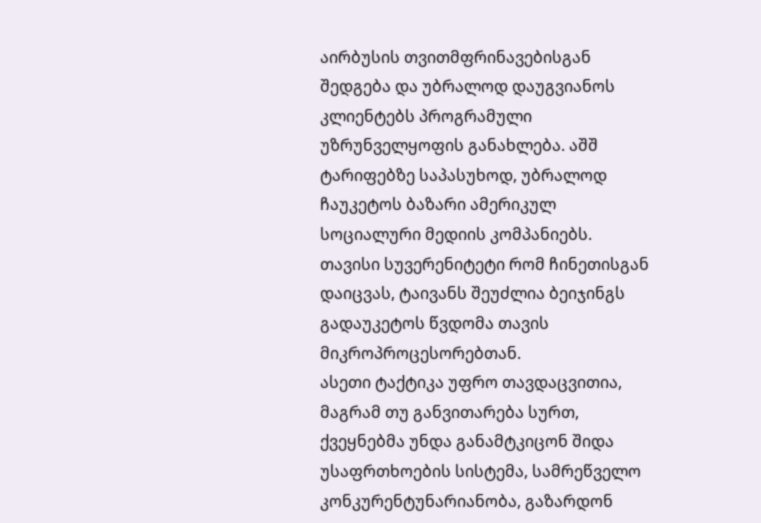აირბუსის თვითმფრინავებისგან შედგება და უბრალოდ დაუგვიანოს კლიენტებს პროგრამული უზრუნველყოფის განახლება. აშშ ტარიფებზე საპასუხოდ, უბრალოდ ჩაუკეტოს ბაზარი ამერიკულ სოციალური მედიის კომპანიებს. თავისი სუვერენიტეტი რომ ჩინეთისგან დაიცვას, ტაივანს შეუძლია ბეიჯინგს გადაუკეტოს წვდომა თავის მიკროპროცესორებთან.
ასეთი ტაქტიკა უფრო თავდაცვითია, მაგრამ თუ განვითარება სურთ, ქვეყნებმა უნდა განამტკიცონ შიდა უსაფრთხოების სისტემა, სამრეწველო კონკურენტუნარიანობა, გაზარდონ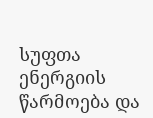სუფთა ენერგიის წარმოება და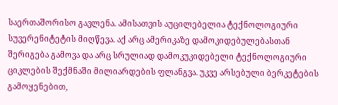საერთაშორისო გავლენა. ამისათვის აუცილებელია ტექნოლოგიური სუვერენიტეტის მიღწევა. აქ არც ამერიკაზე დამოკიდებულებასთან შერიგება გამოვა და არც სრულიად დამოკუკიდებელი ტექნოლოგიური ციკლების შექმნაში მილიარდების ფლანგვა. უკვე არსებული ბერკეტების გამოყენებით,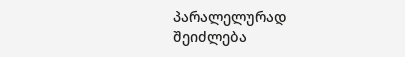პარალელურად შეიძლება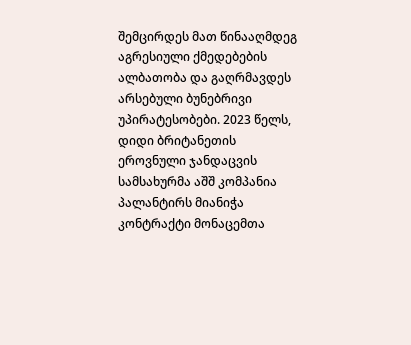შემცირდეს მათ წინააღმდეგ აგრესიული ქმედებების ალბათობა და გაღრმავდეს არსებული ბუნებრივი უპირატესობები. 2023 წელს, დიდი ბრიტანეთის ეროვნული ჯანდაცვის სამსახურმა აშშ კომპანია პალანტირს მიანიჭა კონტრაქტი მონაცემთა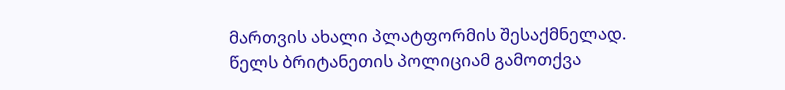მართვის ახალი პლატფორმის შესაქმნელად. წელს ბრიტანეთის პოლიციამ გამოთქვა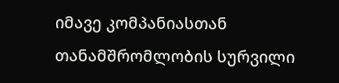იმავე კომპანიასთან თანამშრომლობის სურვილი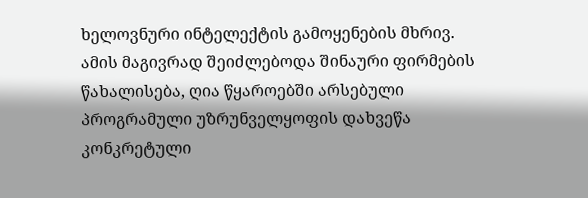ხელოვნური ინტელექტის გამოყენების მხრივ. ამის მაგივრად შეიძლებოდა შინაური ფირმების წახალისება, ღია წყაროებში არსებული პროგრამული უზრუნველყოფის დახვეწა კონკრეტული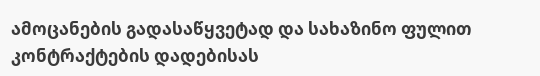ამოცანების გადასაწყვეტად და სახაზინო ფულით კონტრაქტების დადებისას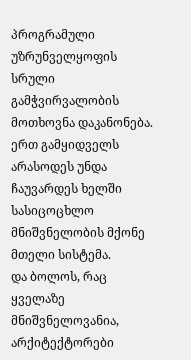პროგრამული უზრუნველყოფის სრული გამჭვირვალობის მოთხოვნა დაკანონება. ერთ გამყიდველს არასოდეს უნდა ჩაუვარდეს ხელში სასიცოცხლო მნიშვნელობის მქონე მთელი სისტემა.
და ბოლოს, რაც ყველაზე მნიშვნელოვანია, არქიტექტორები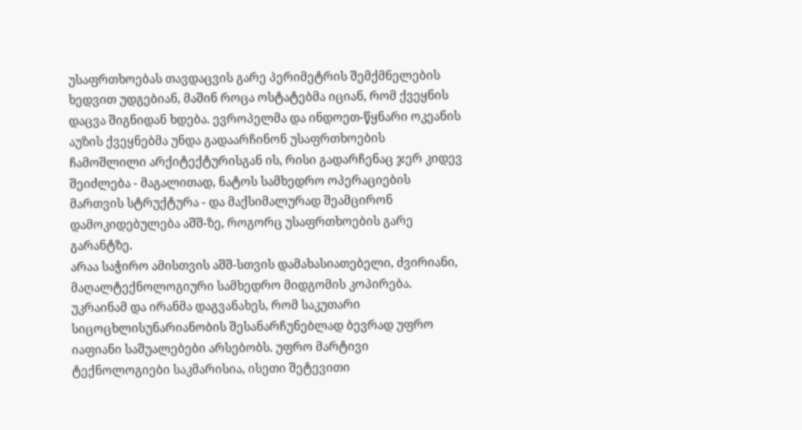უსაფრთხოებას თავდაცვის გარე პერიმეტრის შემქმნელების ხედვით უდგებიან, მაშინ როცა ოსტატებმა იციან, რომ ქვეყნის დაცვა შიგნიდან ხდება. ევროპელმა და ინდოეთ-წყნარი ოკეანის აუზის ქვეყნებმა უნდა გადაარჩინონ უსაფრთხოების ჩამოშლილი არქიტექტურისგან ის, რისი გადარჩენაც ჯერ კიდევ შეიძლება - მაგალითად, ნატოს სამხედრო ოპერაციების მართვის სტრუქტურა - და მაქსიმალურად შეამცირონ დამოკიდებულება აშშ-ზე, როგორც უსაფრთხოების გარე გარანტზე.
არაა საჭირო ამისთვის აშშ-სთვის დამახასიათებელი, ძვირიანი, მაღალტექნოლოგიური სამხედრო მიდგომის კოპირება. უკრაინამ და ირანმა დაგვანახეს, რომ საკუთარი სიცოცხლისუნარიანობის შესანარჩუნებლად ბევრად უფრო იაფიანი საშუალებები არსებობს. უფრო მარტივი ტექნოლოგიები საკმარისია, ისეთი შეტევითი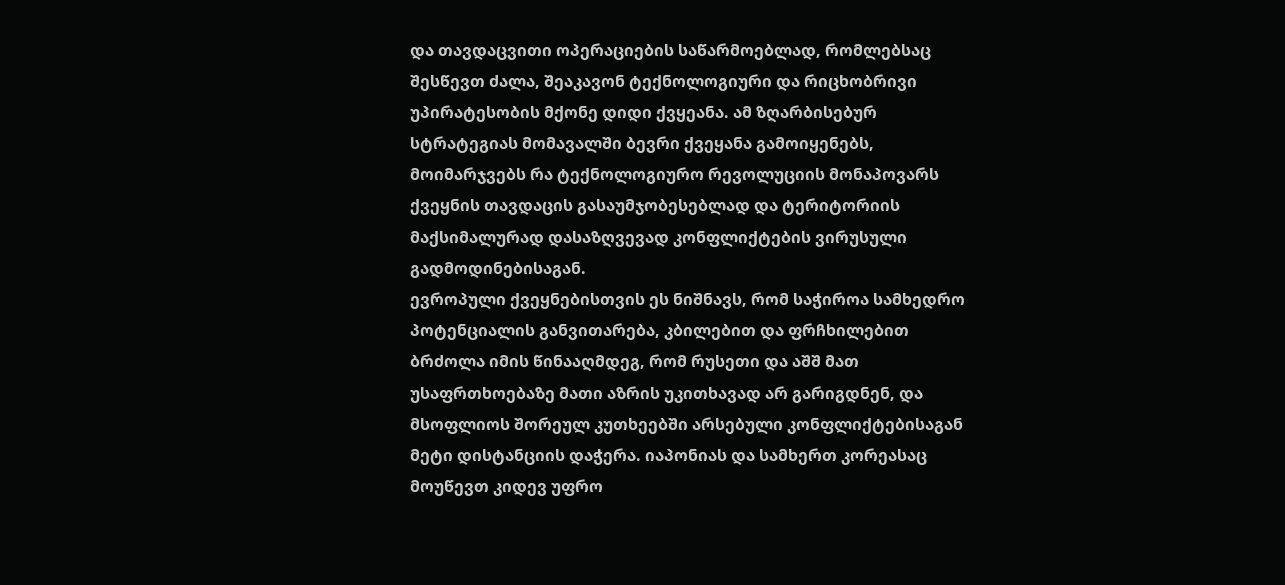და თავდაცვითი ოპერაციების საწარმოებლად, რომლებსაც შესწევთ ძალა, შეაკავონ ტექნოლოგიური და რიცხობრივი უპირატესობის მქონე დიდი ქვყეანა. ამ ზღარბისებურ სტრატეგიას მომავალში ბევრი ქვეყანა გამოიყენებს, მოიმარჯვებს რა ტექნოლოგიურო რევოლუციის მონაპოვარს ქვეყნის თავდაცის გასაუმჯობესებლად და ტერიტორიის მაქსიმალურად დასაზღვევად კონფლიქტების ვირუსული გადმოდინებისაგან.
ევროპული ქვეყნებისთვის ეს ნიშნავს, რომ საჭიროა სამხედრო პოტენციალის განვითარება, კბილებით და ფრჩხილებით ბრძოლა იმის წინააღმდეგ, რომ რუსეთი და აშშ მათ უსაფრთხოებაზე მათი აზრის უკითხავად არ გარიგდნენ, და მსოფლიოს შორეულ კუთხეებში არსებული კონფლიქტებისაგან მეტი დისტანციის დაჭერა. იაპონიას და სამხერთ კორეასაც მოუწევთ კიდევ უფრო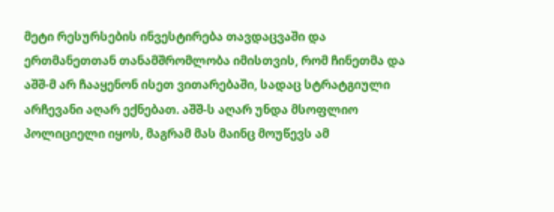მეტი რესურსების ინვესტირება თავდაცვაში და ერთმანეთთან თანამშრომლობა იმისთვის, რომ ჩინეთმა და აშშ-მ არ ჩააყენონ ისეთ ვითარებაში, სადაც სტრატგიული არჩევანი აღარ ექნებათ. აშშ-ს აღარ უნდა მსოფლიო პოლიციელი იყოს, მაგრამ მას მაინც მოუწევს ამ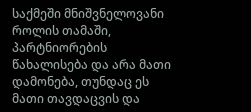საქმეში მნიშვნელოვანი როლის თამაში, პარტნიორების წახალისება და არა მათი დამონება, თუნდაც ეს მათი თავდაცვის და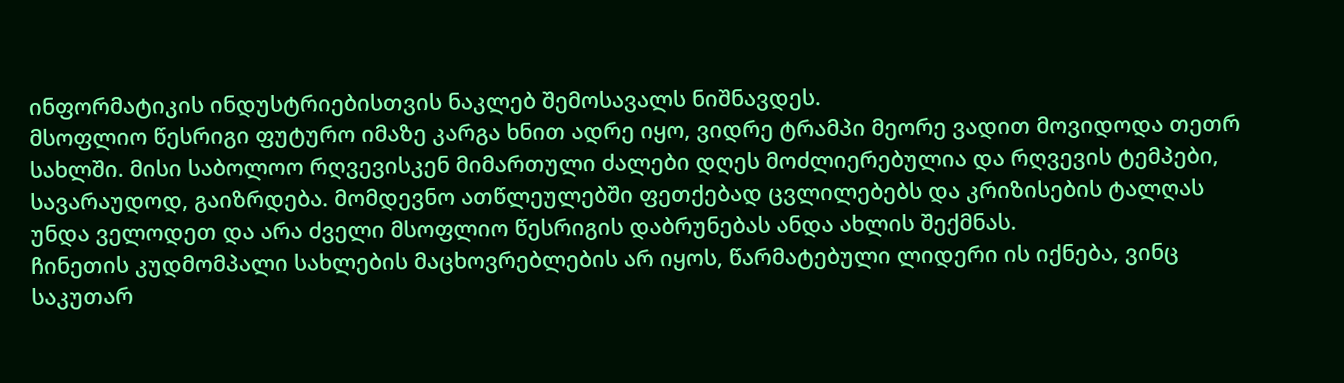ინფორმატიკის ინდუსტრიებისთვის ნაკლებ შემოსავალს ნიშნავდეს.
მსოფლიო წესრიგი ფუტურო იმაზე კარგა ხნით ადრე იყო, ვიდრე ტრამპი მეორე ვადით მოვიდოდა თეთრ სახლში. მისი საბოლოო რღვევისკენ მიმართული ძალები დღეს მოძლიერებულია და რღვევის ტემპები, სავარაუდოდ, გაიზრდება. მომდევნო ათწლეულებში ფეთქებად ცვლილებებს და კრიზისების ტალღას უნდა ველოდეთ და არა ძველი მსოფლიო წესრიგის დაბრუნებას ანდა ახლის შექმნას.
ჩინეთის კუდმომპალი სახლების მაცხოვრებლების არ იყოს, წარმატებული ლიდერი ის იქნება, ვინც საკუთარ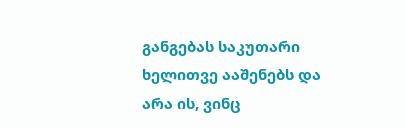განგებას საკუთარი ხელითვე ააშენებს და არა ის, ვინც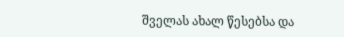შველას ახალ წესებსა და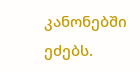კანონებში ეძებს.